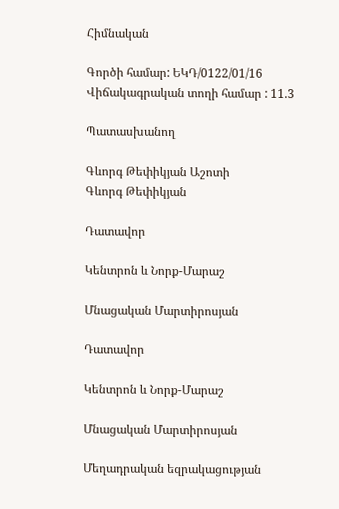Հիմնական

Գործի համար: ԵԿԴ/0122/01/16
Վիճակագրական տողի համար : 11.3

Պատասխանող

Գևորգ Թեփիկյան Աշոտի
Գևորգ Թեփիկյան

Դատավոր

Կենտրոն և Նորք-Մարաշ

Մնացական Մարտիրոսյան

Դատավոր

Կենտրոն և Նորք-Մարաշ

Մնացական Մարտիրոսյան

Մեղադրական եզրակացության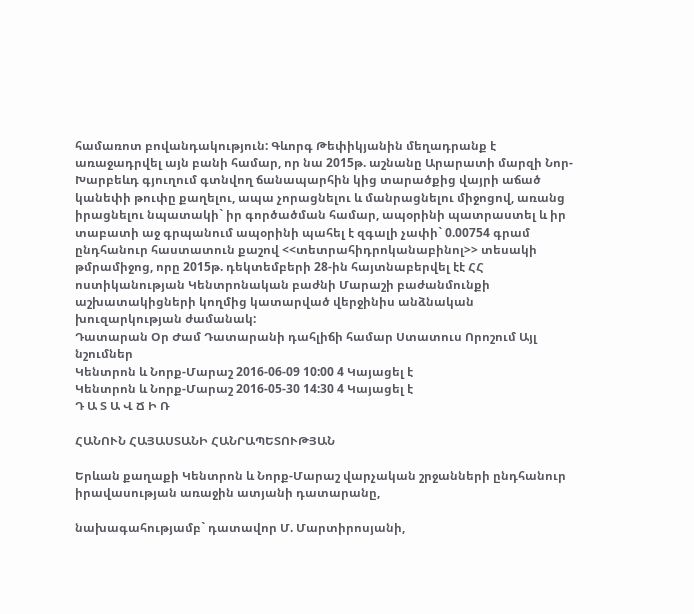համառոտ բովանդակություն: Գևորգ Թեփիկյանին մեղադրանք է առաջադրվել այն բանի համար, որ նա 2015թ. աշնանը Արարատի մարզի Նոր-Խարբեևդ գյուղում գտնվող ճանապարհին կից տարածքից վայրի աճած կանեփի թուփը քաղելու, ապա չորացնելու և մանրացնելու միջոցով, առանց իրացնելու նպատակի` իր գործածման համար, ապօրինի պատրաստել և իր տաբատի աջ գրպանում ապօրինի պահել է զգալի չափի` 0.00754 գրամ ընդհանուր հաստատուն քաշով <<տետրահիդրոկանաբինոլ>> տեսակի թմրամիջոց, որը 2015թ. դեկտեմբերի 28-ին հայտնաբերվել էէ ՀՀ ոստիկանության Կենտրոնական բաժնի Մարաշի բաժանմունքի աշխատակիցների կողմից կատարված վերջինիս անձնական խուզարկության ժամանակ:
Դատարան Օր Ժամ Դատարանի դահլիճի համար Ստատուս Որոշում Այլ նշումներ
Կենտրոն և Նորք-Մարաշ 2016-06-09 10:00 4 Կայացել է
Կենտրոն և Նորք-Մարաշ 2016-05-30 14:30 4 Կայացել է
Դ Ա Տ Ա Վ Ճ Ի Ռ

ՀԱՆՈՒՆ ՀԱՅԱՍՏԱՆԻ ՀԱՆՐԱՊԵՏՈՒԹՅԱՆ

Երևան քաղաքի Կենտրոն և Նորք-Մարաշ վարչական շրջանների ընդհանուր իրավասության առաջին ատյանի դատարանը,

նախագահությամբ` դատավոր Մ. Մարտիրոսյանի,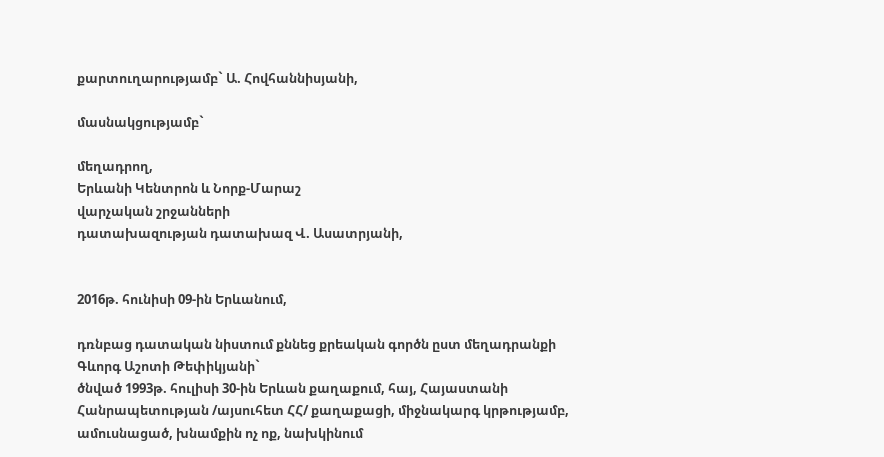քարտուղարությամբ` Ա. Հովհաննիսյանի,

մասնակցությամբ`

մեղադրող,
Երևանի Կենտրոն և Նորք-Մարաշ
վարչական շրջանների
դատախազության դատախազ Վ. Ասատրյանի,


2016թ. հունիսի 09-ին Երևանում,

դռնբաց դատական նիստում քննեց քրեական գործն ըստ մեղադրանքի
Գևորգ Աշոտի Թեփիկյանի`
ծնված 1993թ. հուլիսի 30-ին Երևան քաղաքում, հայ, Հայաստանի Հանրապետության /այսուհետ ՀՀ/ քաղաքացի, միջնակարգ կրթությամբ, ամուսնացած, խնամքին ոչ ոք, նախկինում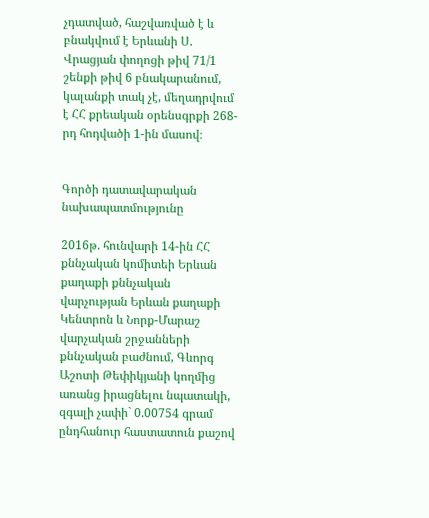չդատված, հաշվառված է և բնակվում է Երևանի Ս. Վրացյան փողոցի թիվ 71/1 շենքի թիվ 6 բնակարանում, կալանքի տակ չէ, մեղադրվում է ՀՀ քրեական օրենսգրքի 268-րդ հոդվածի 1-ին մասով։


Գործի դատավարական նախապատմությունը

2016թ. հունվարի 14-ին ՀՀ քննչական կոմիտեի Երևան քաղաքի քննչական վարչության Երևան քաղաքի Կենտրոն և Նորք-Մարաշ վարչական շրջանների քննչական բաժնում, Գևորգ Աշոտի Թեփիկյանի կողմից առանց իրացնելու նպատակի, զգալի չափի` 0.00754 գրամ ընդհանուր հաստատուն քաշով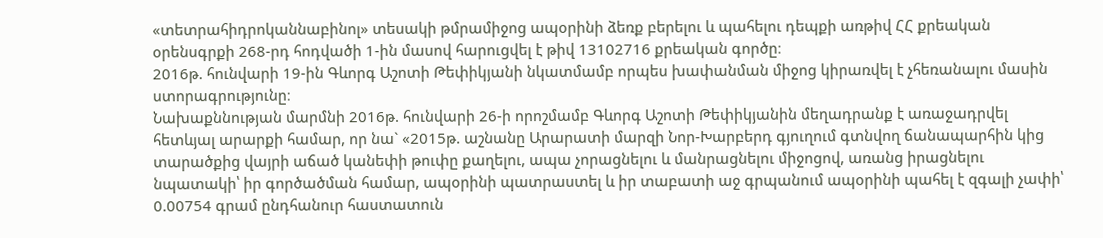«տետրահիդրոկաննաբինոլ» տեսակի թմրամիջոց ապօրինի ձեռք բերելու և պահելու դեպքի առթիվ ՀՀ քրեական օրենսգրքի 268-րդ հոդվածի 1-ին մասով հարուցվել է թիվ 13102716 քրեական գործը։
2016թ. հունվարի 19-ին Գևորգ Աշոտի Թեփիկյանի նկատմամբ որպես խափանման միջոց կիրառվել է չհեռանալու մասին ստորագրությունը։
Նախաքննության մարմնի 2016թ. հունվարի 26-ի որոշմամբ Գևորգ Աշոտի Թեփիկյանին մեղադրանք է առաջադրվել հետևյալ արարքի համար, որ նա` «2015թ. աշնանը Արարատի մարզի Նոր-Խարբերդ գյուղում գտնվող ճանապարհին կից տարածքից վայրի աճած կանեփի թուփը քաղելու, ապա չորացնելու և մանրացնելու միջոցով, առանց իրացնելու նպատակի՝ իր գործածման համար, ապօրինի պատրաստել և իր տաբատի աջ գրպանում ապօրինի պահել է զգալի չափի՝ 0.00754 գրամ ընդհանուր հաստատուն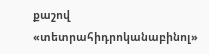քաշով «տետրահիդրոկանաբինոլ»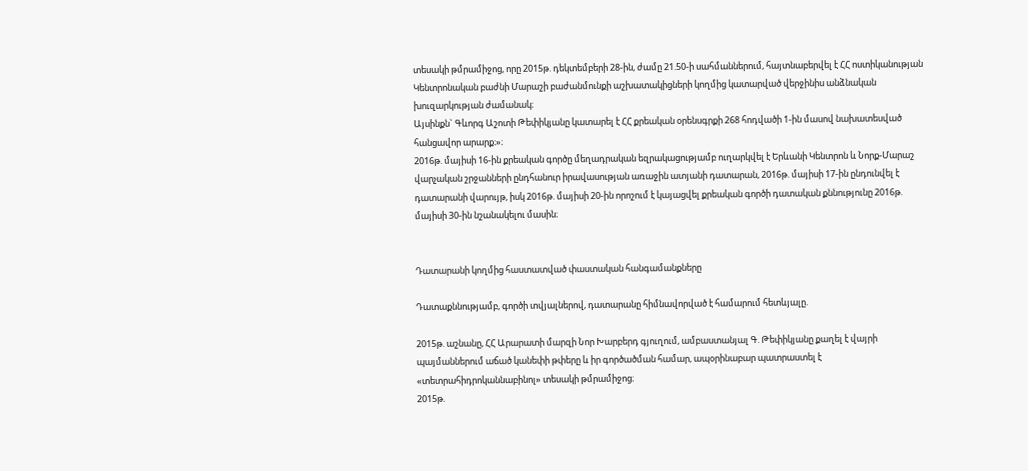տեսակի թմրամիջոց, որը 2015թ. դեկտեմբերի 28-ին, ժամը 21.50-ի սահմաններում, հայտնաբերվել է ՀՀ ոստիկանության Կենտրոնական բաժնի Մարաշի բաժանմունքի աշխատակիցների կողմից կատարված վերջինիս անձնական խուզարկության ժամանակ։
Այսինքն` Գևորգ Աշոտի Թեփիկյանը կատարել է ՀՀ քրեական օրենսգրքի 268 հոդվածի 1-ին մասով նախատեսված հանցավոր արարք։»։
2016թ. մայիսի 16-ին քրեական գործը մեղադրական եզրակացությամբ ուղարկվել է Երևանի Կենտրոն և Նորք-Մարաշ վարչական շրջանների ընդհանուր իրավասության առաջին ատյանի դատարան, 2016թ. մայիսի 17-ին ընդունվել է դատարանի վարույթ, իսկ 2016թ. մայիսի 20-ին որոշում է կայացվել քրեական գործի դատական քննությունը 2016թ. մայիսի 30-ին նշանակելու մասին։


Դատարանի կողմից հաստատված փաստական հանգամանքները

Դատաքննությամբ, գործի տվյալներով, դատարանը հիմնավորված է համարում հետևյալը.

2015թ. աշնանը, ՀՀ Արարատի մարզի Նոր Խարբերդ գյուղում, ամբաստանյալ Գ. Թեփիկյանը քաղել է վայրի պայմաններում աճած կանեփի թփերը և իր գործածման համար, ապօրինաբար պատրաստել է «տետրահիդրոկաննաբինոլ» տեսակի թմրամիջոց։
2015թ.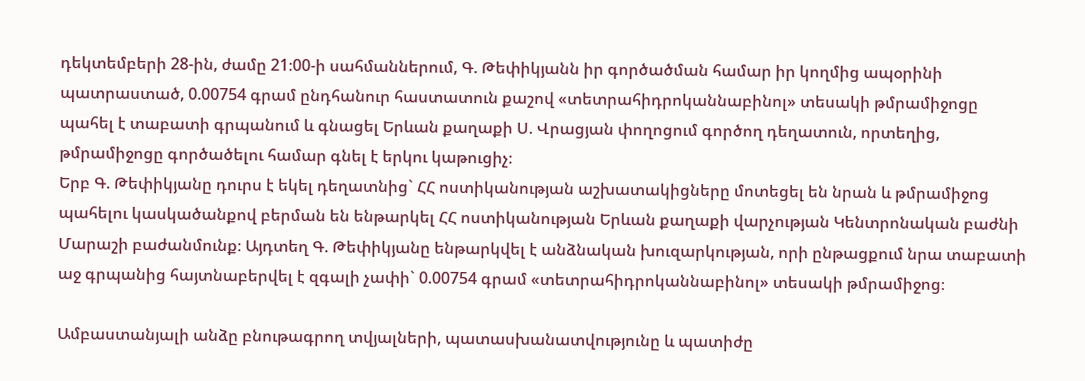դեկտեմբերի 28-ին, ժամը 21։00-ի սահմաններում, Գ. Թեփիկյանն իր գործածման համար իր կողմից ապօրինի պատրաստած, 0.00754 գրամ ընդհանուր հաստատուն քաշով «տետրահիդրոկաննաբինոլ» տեսակի թմրամիջոցը պահել է տաբատի գրպանում և գնացել Երևան քաղաքի Ս. Վրացյան փողոցում գործող դեղատուն, որտեղից, թմրամիջոցը գործածելու համար գնել է երկու կաթուցիչ։
Երբ Գ. Թեփիկյանը դուրս է եկել դեղատնից` ՀՀ ոստիկանության աշխատակիցները մոտեցել են նրան և թմրամիջոց պահելու կասկածանքով բերման են ենթարկել ՀՀ ոստիկանության Երևան քաղաքի վարչության Կենտրոնական բաժնի Մարաշի բաժանմունք։ Այդտեղ Գ. Թեփիկյանը ենթարկվել է անձնական խուզարկության, որի ընթացքում նրա տաբատի աջ գրպանից հայտնաբերվել է զգալի չափի` 0.00754 գրամ «տետրահիդրոկաննաբինոլ» տեսակի թմրամիջոց։

Ամբաստանյալի անձը բնութագրող տվյալների, պատասխանատվությունը և պատիժը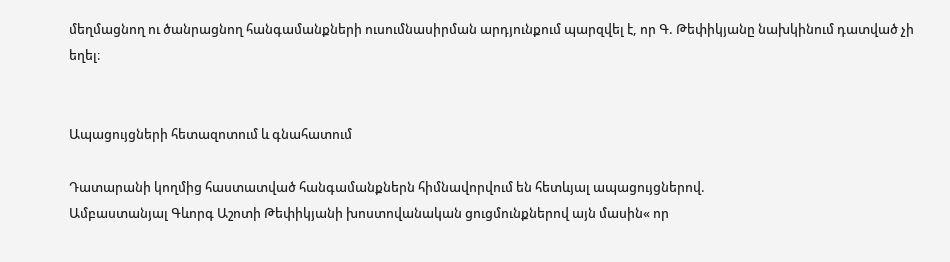մեղմացնող ու ծանրացնող հանգամանքների ուսումնասիրման արդյունքում պարզվել է, որ Գ. Թեփիկյանը նախկինում դատված չի եղել։


Ապացույցների հետազոտում և գնահատում

Դատարանի կողմից հաստատված հանգամանքներն հիմնավորվում են հետևյալ ապացույցներով.
Ամբաստանյալ Գևորգ Աշոտի Թեփիկյանի խոստովանական ցուցմունքներով այն մասին« որ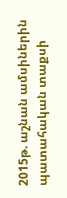2015թ. աշնան ամսիներին պատահական տաքսի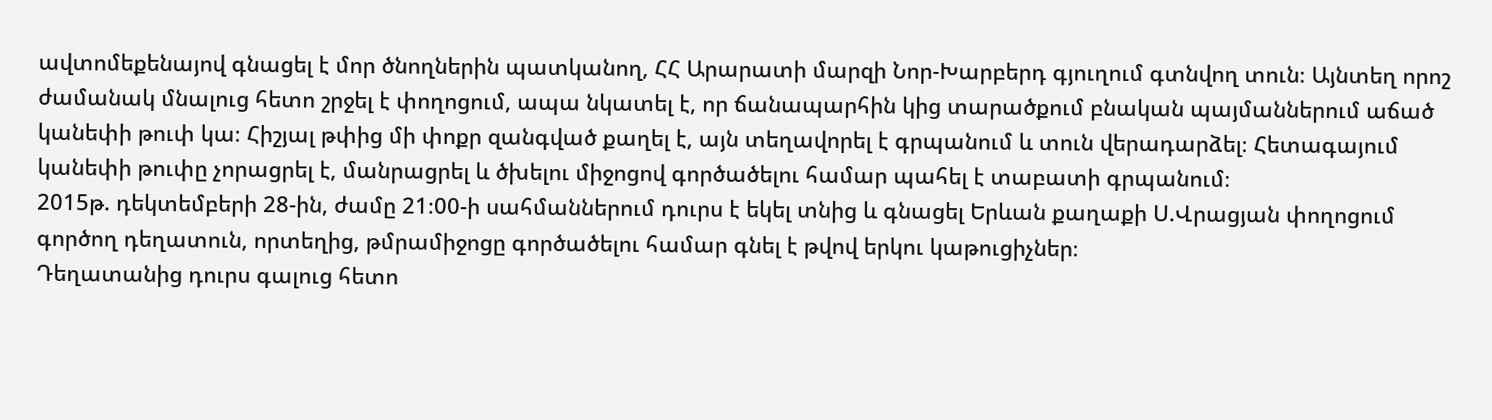ավտոմեքենայով գնացել է մոր ծնողներին պատկանող, ՀՀ Արարատի մարզի Նոր-Խարբերդ գյուղում գտնվող տուն։ Այնտեղ որոշ ժամանակ մնալուց հետո շրջել է փողոցում, ապա նկատել է, որ ճանապարհին կից տարածքում բնական պայմաններում աճած կանեփի թուփ կա։ Հիշյալ թփից մի փոքր զանգված քաղել է, այն տեղավորել է գրպանում և տուն վերադարձել։ Հետագայում կանեփի թուփը չորացրել է, մանրացրել և ծխելու միջոցով գործածելու համար պահել է տաբատի գրպանում։
2015թ. դեկտեմբերի 28-ին, ժամը 21։00-ի սահմաններում դուրս է եկել տնից և գնացել Երևան քաղաքի Ս.Վրացյան փողոցում գործող դեղատուն, որտեղից, թմրամիջոցը գործածելու համար գնել է թվով երկու կաթուցիչներ։
Դեղատանից դուրս գալուց հետո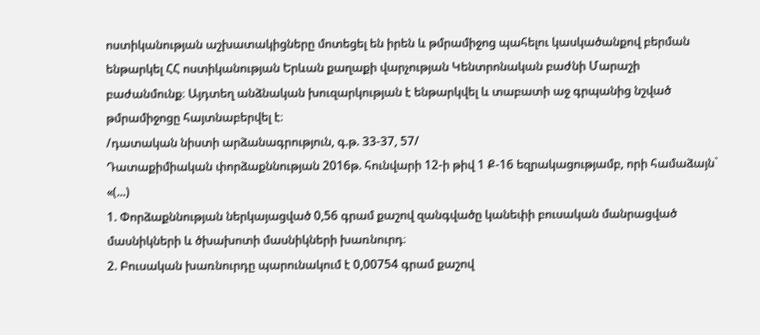ոստիկանության աշխատակիցները մոտեցել են իրեն և թմրամիջոց պահելու կասկածանքով բերման ենթարկել ՀՀ ոստիկանության Երևան քաղաքի վարչության Կենտրոնական բաժնի Մարաշի բաժանմունք։ Այդտեղ անձնական խուզարկության է ենթարկվել և տաբատի աջ գրպանից նշված թմրամիջոցը հայտնաբերվել է։
/դատական նիստի արձանագրություն, գ.թ. 33-37, 57/
Դատաքիմիական փորձաքննության 2016թ. հունվարի 12-ի թիվ 1 Ք-16 եզրակացությամբ, որի համաձայն`
«(...)
1. Փորձաքննության ներկայացված 0,56 գրամ քաշով զանգվածը կանեփի բուսական մանրացված մասնիկների և ծխախոտի մասնիկների խառնուրդ։
2. Բուսական խառնուրդը պարունակում է 0,00754 գրամ քաշով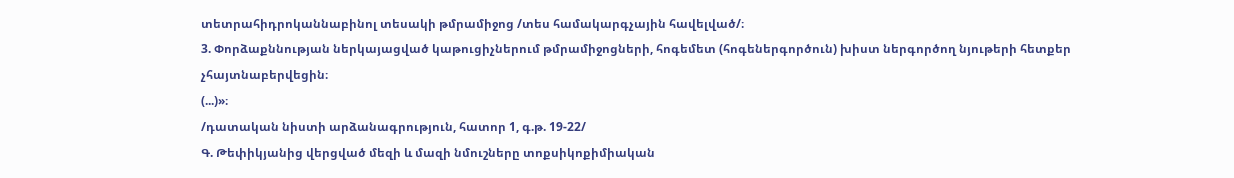տետրահիդրոկաննաբինոլ տեսակի թմրամիջոց /տես համակարգչային հավելված/։
3. Փորձաքննության ներկայացված կաթուցիչներում թմրամիջոցների, հոգեմետ (հոգեներգործուն) խիստ ներգործող նյութերի հետքեր չհայտնաբերվեցին։
(...)»։
/դատական նիստի արձանագրություն, հատոր 1, գ.թ. 19-22/
Գ. Թեփիկյանից վերցված մեզի և մազի նմուշները տոքսիկոքիմիական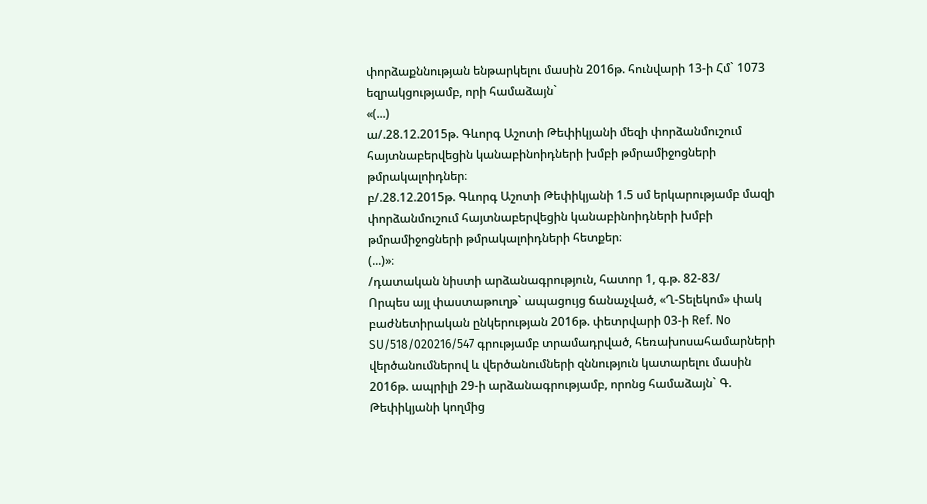փորձաքննության ենթարկելու մասին 2016թ. հունվարի 13-ի Հմ` 1073 եզրակցությամբ, որի համաձայն`
«(...)
ա/.28.12.2015թ. Գևորգ Աշոտի Թեփիկյանի մեզի փորձանմուշում հայտնաբերվեցին կանաբինոիդների խմբի թմրամիջոցների թմրակալոիդներ։
բ/.28.12.2015թ. Գևորգ Աշոտի Թեփիկյանի 1.5 սմ երկարությամբ մազի փորձանմուշում հայտնաբերվեցին կանաբինոիդների խմբի թմրամիջոցների թմրակալոիդների հետքեր։
(...)»։
/դատական նիստի արձանագրություն, հատոր 1, գ.թ. 82-83/
Որպես այլ փաստաթուղթ` ապացույց ճանաչված, «Ղ-Տելեկոմ» փակ բաժնետիրական ընկերության 2016թ. փետրվարի 03-ի Ref. No SU/518/020216/547 գրությամբ տրամադրված, հեռախոսահամարների վերծանումներով և վերծանումների զննություն կատարելու մասին 2016թ. ապրիլի 29-ի արձանագրությամբ, որոնց համաձայն` Գ. Թեփիկյանի կողմից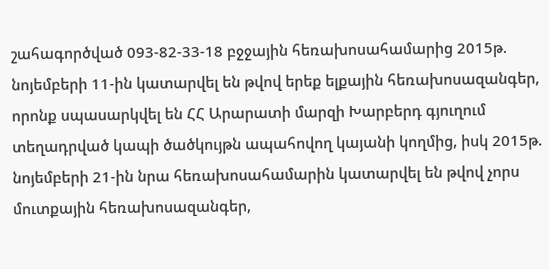շահագործված 093-82-33-18 բջջային հեռախոսահամարից 2015թ. նոյեմբերի 11-ին կատարվել են թվով երեք ելքային հեռախոսազանգեր, որոնք սպասարկվել են ՀՀ Արարատի մարզի Խարբերդ գյուղում տեղադրված կապի ծածկույթն ապահովող կայանի կողմից, իսկ 2015թ. նոյեմբերի 21-ին նրա հեռախոսահամարին կատարվել են թվով չորս մուտքային հեռախոսազանգեր,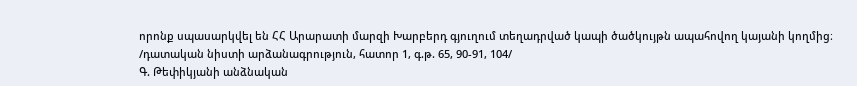որոնք սպասարկվել են ՀՀ Արարատի մարզի Խարբերդ գյուղում տեղադրված կապի ծածկույթն ապահովող կայանի կողմից։
/դատական նիստի արձանագրություն, հատոր 1, գ.թ. 65, 90-91, 104/
Գ. Թեփիկյանի անձնական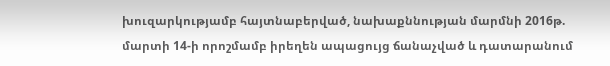խուզարկությամբ հայտնաբերված, նախաքննության մարմնի 2016թ. մարտի 14-ի որոշմամբ իրեղեն ապացույց ճանաչված և դատարանում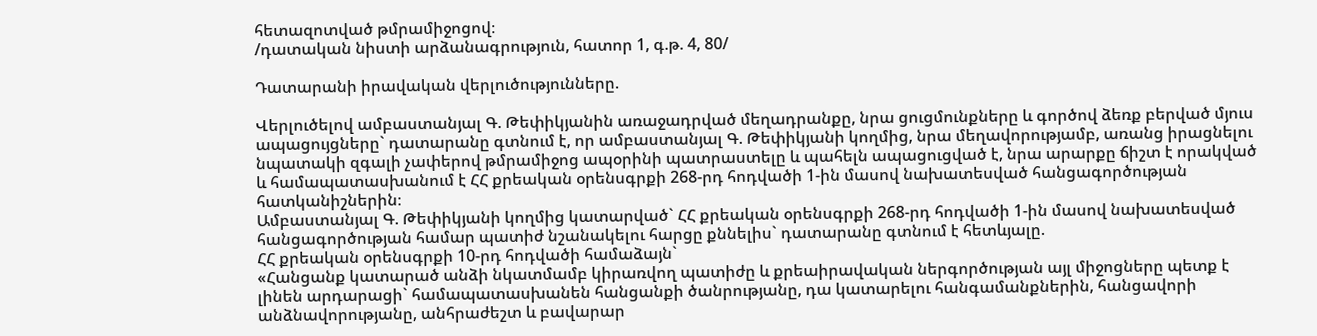հետազոտված թմրամիջոցով։
/դատական նիստի արձանագրություն, հատոր 1, գ.թ. 4, 80/

Դատարանի իրավական վերլուծությունները.

Վերլուծելով ամբաստանյալ Գ. Թեփիկյանին առաջադրված մեղադրանքը, նրա ցուցմունքները և գործով ձեռք բերված մյուս ապացույցները` դատարանը գտնում է, որ ամբաստանյալ Գ. Թեփիկյանի կողմից, նրա մեղավորությամբ, առանց իրացնելու նպատակի զգալի չափերով թմրամիջոց ապօրինի պատրաստելը և պահելն ապացուցված է, նրա արարքը ճիշտ է որակված և համապատասխանում է ՀՀ քրեական օրենսգրքի 268-րդ հոդվածի 1-ին մասով նախատեսված հանցագործության հատկանիշներին։
Ամբաստանյալ Գ. Թեփիկյանի կողմից կատարված` ՀՀ քրեական օրենսգրքի 268-րդ հոդվածի 1-ին մասով նախատեսված հանցագործության համար պատիժ նշանակելու հարցը քննելիս` դատարանը գտնում է հետևյալը.
ՀՀ քրեական օրենսգրքի 10-րդ հոդվածի համաձայն`
«Հանցանք կատարած անձի նկատմամբ կիրառվող պատիժը և քրեաիրավական ներգործության այլ միջոցները պետք է լինեն արդարացի` համապատասխանեն հանցանքի ծանրությանը, դա կատարելու հանգամանքներին, հանցավորի անձնավորությանը, անհրաժեշտ և բավարար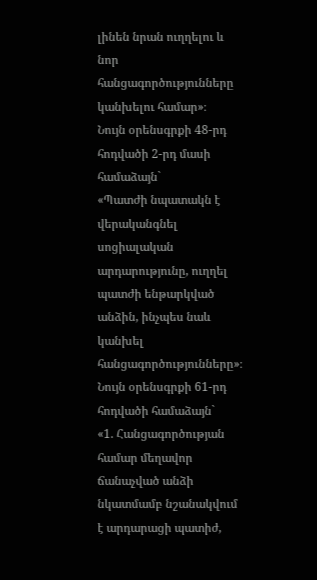լինեն նրան ուղղելու և նոր հանցագործությունները կանխելու համար»։
Նույն օրենսգրքի 48-րդ հոդվածի 2-րդ մասի համաձայն`
«Պատժի նպատակն է վերականգնել սոցիալական արդարությունը, ուղղել պատժի ենթարկված անձին, ինչպես նաև կանխել հանցագործությունները»։
Նույն օրենսգրքի 61-րդ հոդվածի համաձայն`
«1. Հանցագործության համար մեղավոր ճանաչված անձի նկատմամբ նշանակվում է արդարացի պատիժ,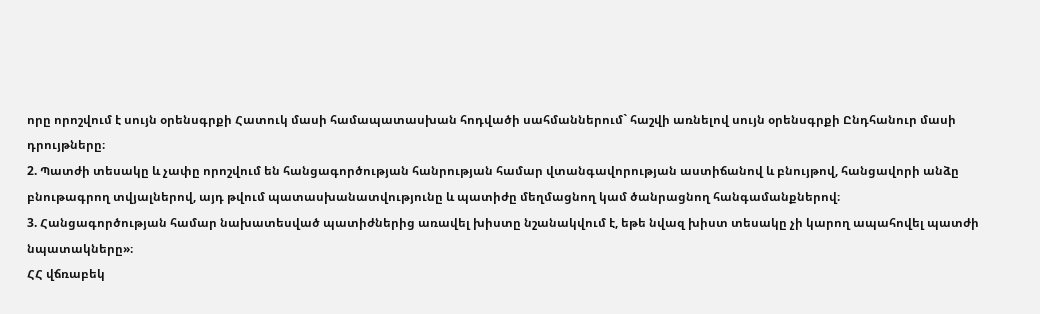որը որոշվում է սույն օրենսգրքի Հատուկ մասի համապատասխան հոդվածի սահմաններում` հաշվի առնելով սույն օրենսգրքի Ընդհանուր մասի դրույթները։
2. Պատժի տեսակը և չափը որոշվում են հանցագործության հանրության համար վտանգավորության աստիճանով և բնույթով, հանցավորի անձը բնութագրող տվյալներով, այդ թվում պատասխանատվությունը և պատիժը մեղմացնող կամ ծանրացնող հանգամանքներով։
3. Հանցագործության համար նախատեսված պատիժներից առավել խիստը նշանակվում է, եթե նվազ խիստ տեսակը չի կարող ապահովել պատժի նպատակները»։
ՀՀ վճռաբեկ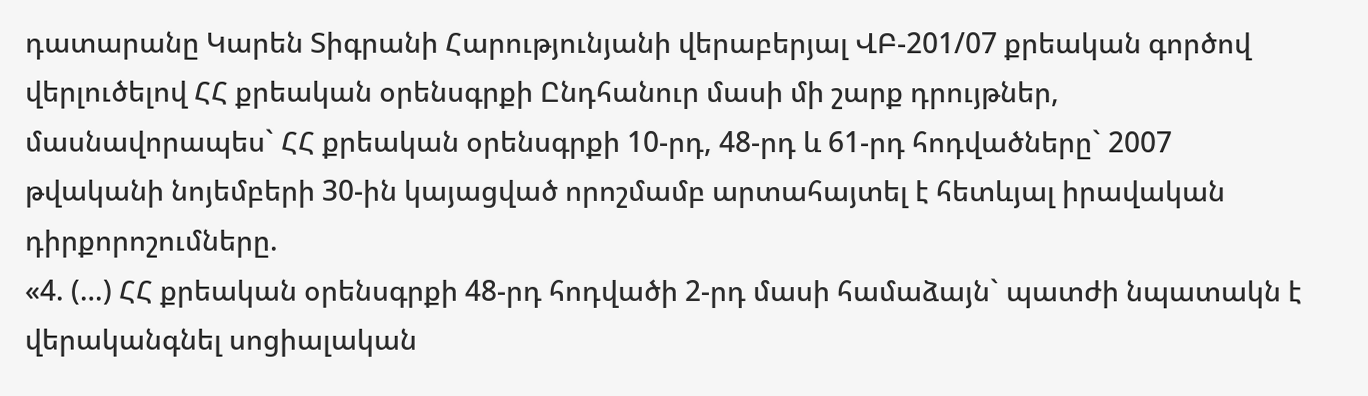դատարանը Կարեն Տիգրանի Հարությունյանի վերաբերյալ ՎԲ-201/07 քրեական գործով վերլուծելով ՀՀ քրեական օրենսգրքի Ընդհանուր մասի մի շարք դրույթներ, մասնավորապես` ՀՀ քրեական օրենսգրքի 10-րդ, 48-րդ և 61-րդ հոդվածները` 2007 թվականի նոյեմբերի 30-ին կայացված որոշմամբ արտահայտել է հետևյալ իրավական դիրքորոշումները.
«4. (…) ՀՀ քրեական օրենսգրքի 48-րդ հոդվածի 2-րդ մասի համաձայն` պատժի նպատակն է վերականգնել սոցիալական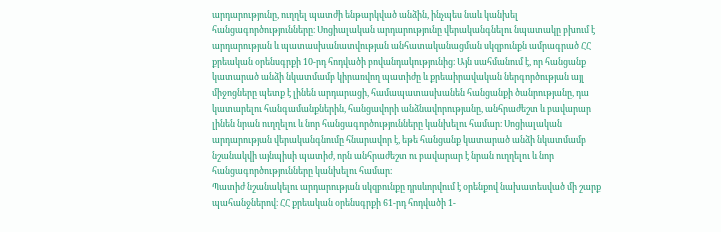արդարությունը, ուղղել պատժի ենթարկված անձին, ինչպես նաև կանխել հանցագործությունները։ Սոցիալական արդարությունը վերականգնելու նպատակը բխում է արդարության և պատասխանատվության անհատականացման սկզբունքն ամրագրած ՀՀ քրեական օրենսգրքի 10-րդ հոդվածի բովանդակությունից։ Այն սահմանում է, որ հանցանք կատարած անձի նկատմամբ կիրառվող պատիժը և քրեաիրավական ներգործության այլ միջոցները պետք է լինեն արդարացի, համապատասխանեն հանցանքի ծանրությանը, դա կատարելու հանգամանքներին, հանցավորի անձնավորությանը, անհրաժեշտ և բավարար լինեն նրան ուղղելու և նոր հանցագործությունները կանխելու համար։ Սոցիալական արդարության վերականգնումը հնարավոր է, եթե հանցանք կատարած անձի նկատմամբ նշանակվի այնպիսի պատիժ, որն անհրաժեշտ ու բավարար է նրան ուղղելու և նոր հանցագործությունները կանխելու համար։
Պատիժ նշանակելու արդարության սկզբունքը դրսևորվում է օրենքով նախատեսված մի շարք պահանջներով։ ՀՀ քրեական օրենսգրքի 61-րդ հոդվածի 1-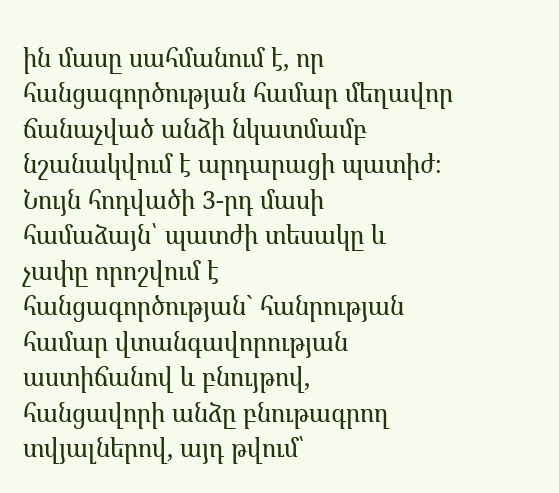ին մասը սահմանում է, որ հանցագործության համար մեղավոր ճանաչված անձի նկատմամբ նշանակվում է արդարացի պատիժ։ Նույն հոդվածի 3-րդ մասի համաձայն՝ պատժի տեսակը և չափը որոշվում է հանցագործության` հանրության համար վտանգավորության աստիճանով և բնույթով, հանցավորի անձը բնութագրող տվյալներով, այդ թվում՝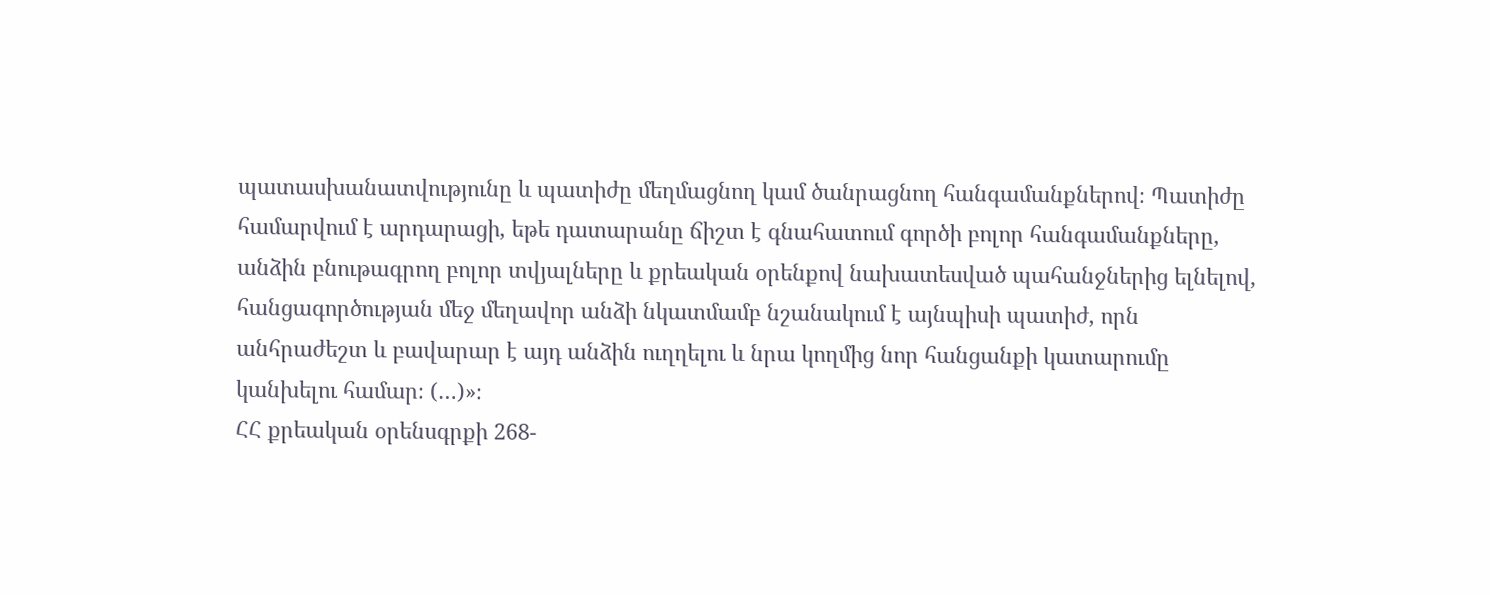պատասխանատվությունը և պատիժը մեղմացնող կամ ծանրացնող հանգամանքներով։ Պատիժը համարվում է արդարացի, եթե դատարանը ճիշտ է գնահատում գործի բոլոր հանգամանքները, անձին բնութագրող բոլոր տվյալները և քրեական օրենքով նախատեսված պահանջներից ելնելով, հանցագործության մեջ մեղավոր անձի նկատմամբ նշանակում է այնպիսի պատիժ, որն անհրաժեշտ և բավարար է այդ անձին ուղղելու և նրա կողմից նոր հանցանքի կատարումը կանխելու համար։ (…)»։
ՀՀ քրեական օրենսգրքի 268-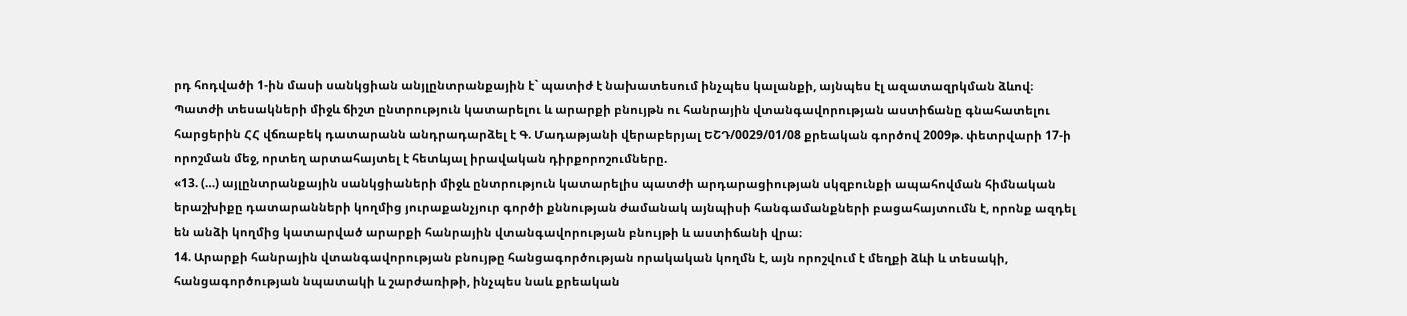րդ հոդվածի 1-ին մասի սանկցիան անյլընտրանքային է` պատիժ է նախատեսում ինչպես կալանքի, այնպես էլ ազատազրկման ձևով։
Պատժի տեսակների միջև ճիշտ ընտրություն կատարելու և արարքի բնույթն ու հանրային վտանգավորության աստիճանը գնահատելու հարցերին ՀՀ վճռաբեկ դատարանն անդրադարձել է Գ. Մադաթյանի վերաբերյալ ԵՇԴ/0029/01/08 քրեական գործով 2009թ. փետրվարի 17-ի որոշման մեջ, որտեղ արտահայտել է հետևյալ իրավական դիրքորոշումները.
«13. (…) այլընտրանքային սանկցիաների միջև ընտրություն կատարելիս պատժի արդարացիության սկզբունքի ապահովման հիմնական երաշխիքը դատարանների կողմից յուրաքանչյուր գործի քննության ժամանակ այնպիսի հանգամանքների բացահայտումն է, որոնք ազդել են անձի կողմից կատարված արարքի հանրային վտանգավորության բնույթի և աստիճանի վրա։
14. Արարքի հանրային վտանգավորության բնույթը հանցագործության որակական կողմն է, այն որոշվում է մեղքի ձևի և տեսակի, հանցագործության նպատակի և շարժառիթի, ինչպես նաև քրեական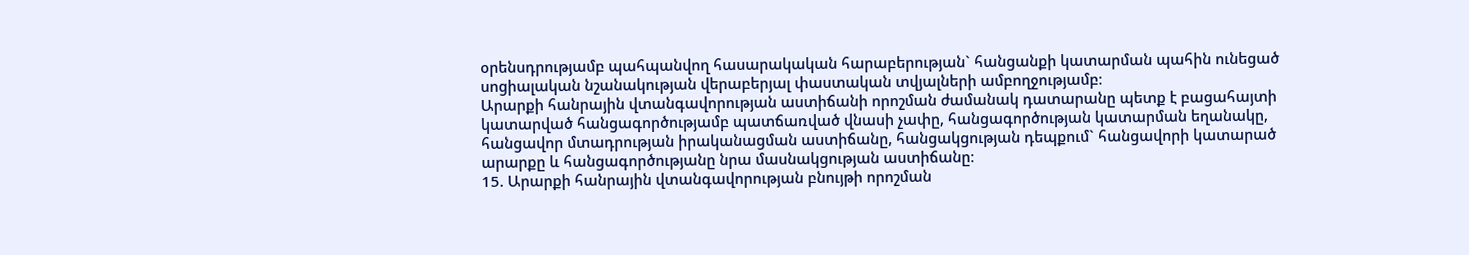օրենսդրությամբ պահպանվող հասարակական հարաբերության` հանցանքի կատարման պահին ունեցած սոցիալական նշանակության վերաբերյալ փաստական տվյալների ամբողջությամբ։
Արարքի հանրային վտանգավորության աստիճանի որոշման ժամանակ դատարանը պետք է բացահայտի կատարված հանցագործությամբ պատճառված վնասի չափը, հանցագործության կատարման եղանակը, հանցավոր մտադրության իրականացման աստիճանը, հանցակցության դեպքում` հանցավորի կատարած արարքը և հանցագործությանը նրա մասնակցության աստիճանը։
15. Արարքի հանրային վտանգավորության բնույթի որոշման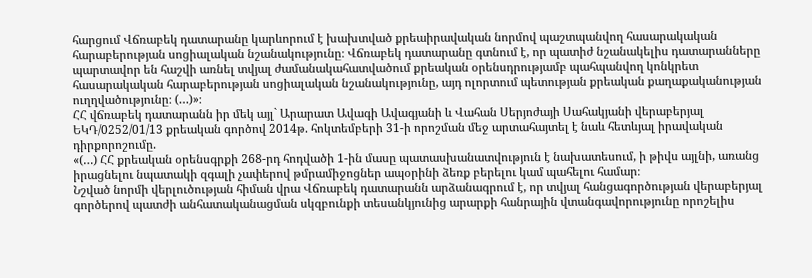հարցում Վճռաբեկ դատարանը կարևորում է խախտված քրեաիրավական նորմով պաշտպանվող հասարակական հարաբերության սոցիալական նշանակությունը։ Վճռաբեկ դատարանը գտնում է, որ պատիժ նշանակելիս դատարանները պարտավոր են հաշվի առնել տվյալ ժամանակահատվածում քրեական օրենսդրությամբ պահպանվող կոնկրետ հասարակական հարաբերության սոցիալական նշանակությունը, այդ ոլորտում պետության քրեական քաղաքականության ուղղվածությունը։ (…)»։
ՀՀ վճռաբեկ դատարանն իր մեկ այլ` Արարատ Ավագի Ավագյանի և Վահան Սերյոժայի Սահակյանի վերաբերյալ ԵԿԴ/0252/01/13 քրեական գործով 2014թ. հոկտեմբերի 31-ի որոշման մեջ արտահայտել է նաև հետևյալ իրավական դիրքորոշումը.
«(…) ՀՀ քրեական օրենսգրքի 268-րդ հոդվածի 1-ին մասը պատասխանատվություն է նախատեսում, ի թիվս այլնի, առանց իրացնելու նպատակի զգալի չափերով թմրամիջոցներ ապօրինի ձեռք բերելու կամ պահելու համար։
Նշված նորմի վերլուծության հիման վրա Վճռաբեկ դատարանն արձանագրում է, որ տվյալ հանցագործության վերաբերյալ գործերով պատժի անհատականացման սկզբունքի տեսանկյունից արարքի հանրային վտանգավորությունը որոշելիս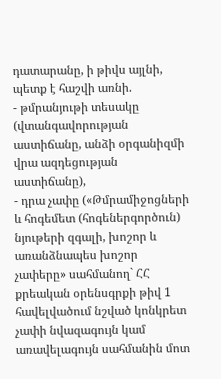դատարանը, ի թիվս այլնի, պետք է հաշվի առնի.
- թմրանյութի տեսակը (վտանգավորության աստիճանը, անձի օրգանիզմի վրա ազդեցության աստիճանը),
- դրա չափը («Թմրամիջոցների և հոգեմետ (հոգեներգործուն) նյութերի զգալի, խոշոր և առանձնապես խոշոր չափերը» սահմանող` ՀՀ քրեական օրենսգրքի թիվ 1 հավելվածում նշված կոնկրետ չափի նվազագույն կամ առավելագույն սահմանին մոտ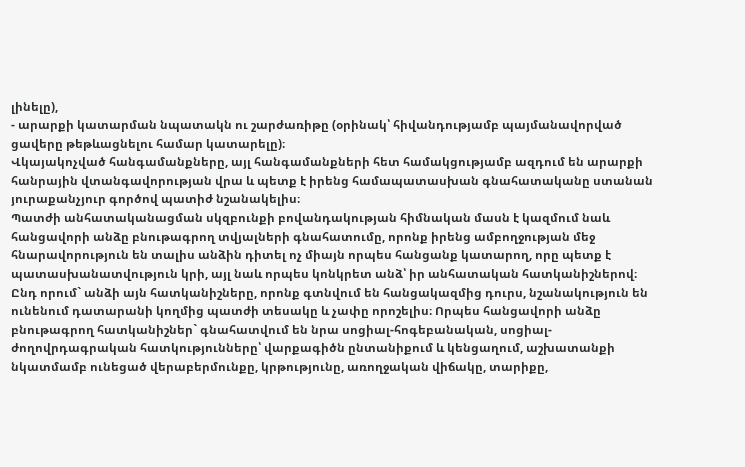լինելը),
- արարքի կատարման նպատակն ու շարժառիթը (օրինակ՝ հիվանդությամբ պայմանավորված ցավերը թեթևացնելու համար կատարելը)։
Վկայակոչված հանգամանքները, այլ հանգամանքների հետ համակցությամբ ազդում են արարքի հանրային վտանգավորության վրա և պետք է իրենց համապատասխան գնահատականը ստանան յուրաքանչյուր գործով պատիժ նշանակելիս։
Պատժի անհատականացման սկզբունքի բովանդակության հիմնական մասն է կազմում նաև հանցավորի անձը բնութագրող տվյալների գնահատումը, որոնք իրենց ամբողջության մեջ հնարավորություն են տալիս անձին դիտել ոչ միայն որպես հանցանք կատարող, որը պետք է պատասխանատվություն կրի, այլ նաև որպես կոնկրետ անձ՝ իր անհատական հատկանիշներով։ Ընդ որում` անձի այն հատկանիշները, որոնք գտնվում են հանցակազմից դուրս, նշանակություն են ունենում դատարանի կողմից պատժի տեսակը և չափը որոշելիս։ Որպես հանցավորի անձը բնութագրող հատկանիշներ` գնահատվում են նրա սոցիալ-հոգեբանական, սոցիալ-ժողովրդագրական հատկությունները՝ վարքագիծն ընտանիքում և կենցաղում, աշխատանքի նկատմամբ ունեցած վերաբերմունքը, կրթությունը, առողջական վիճակը, տարիքը,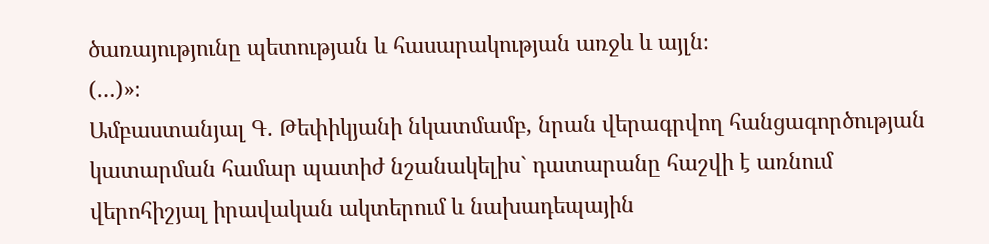ծառայությունը պետության և հասարակության առջև և այլն։
(…)»։
Ամբաստանյալ Գ. Թեփիկյանի նկատմամբ, նրան վերագրվող հանցագործության կատարման համար պատիժ նշանակելիս` դատարանը հաշվի է առնում վերոհիշյալ իրավական ակտերում և նախադեպային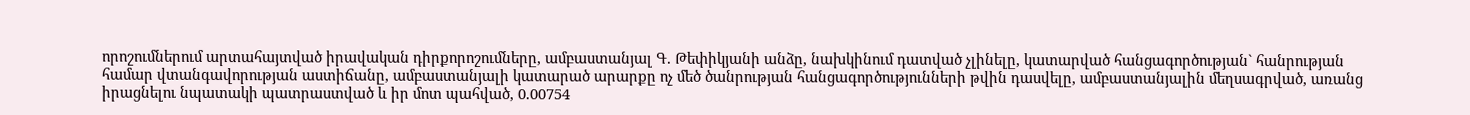որոշումներում արտահայտված իրավական դիրքորոշումները, ամբաստանյալ Գ. Թեփիկյանի անձը, նախկինում դատված չլինելը, կատարված հանցագործության` հանրության համար վտանգավորության աստիճանը, ամբաստանյալի կատարած արարքը ոչ մեծ ծանրության հանցագործությունների թվին դասվելը, ամբաստանյալին մեղսագրված, առանց իրացնելու նպատակի պատրաստված և իր մոտ պահված, 0.00754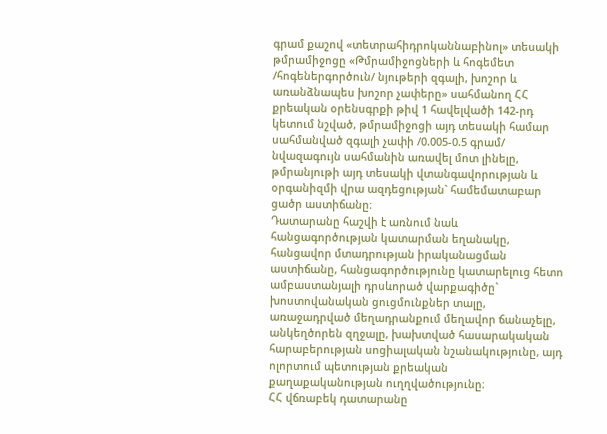գրամ քաշով «տետրահիդրոկաննաբինոլ» տեսակի թմրամիջոցը «Թմրամիջոցների և հոգեմետ /հոգեներգործուն/ նյութերի զգալի, խոշոր և առանձնապես խոշոր չափերը» սահմանող ՀՀ քրեական օրենսգրքի թիվ 1 հավելվածի 142-րդ կետում նշված, թմրամիջոցի այդ տեսակի համար սահմանված զգալի չափի /0.005-0.5 գրամ/ նվազագույն սահմանին առավել մոտ լինելը, թմրանյութի այդ տեսակի վտանգավորության և օրգանիզմի վրա ազդեցության` համեմատաբար ցածր աստիճանը։
Դատարանը հաշվի է առնում նաև հանցագործության կատարման եղանակը, հանցավոր մտադրության իրականացման աստիճանը, հանցագործությունը կատարելուց հետո ամբաստանյալի դրսևորած վարքագիծը` խոստովանական ցուցմունքներ տալը, առաջադրված մեղադրանքում մեղավոր ճանաչելը, անկեղծորեն զղջալը, խախտված հասարակական հարաբերության սոցիալական նշանակությունը, այդ ոլորտում պետության քրեական քաղաքականության ուղղվածությունը։
ՀՀ վճռաբեկ դատարանը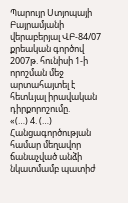Պարույր Ստյոպայի Բայրամյանի վերաբերյալ ՎԲ-84/07 քրեական գործով 2007թ. հունիսի 1-ի որոշման մեջ արտահայտել է հետևյալ իրավական դիրքորոշումը.
«(…) 4. (…) Հանցագործության համար մեղավոր ճանաչված անձի նկատմամբ պատիժ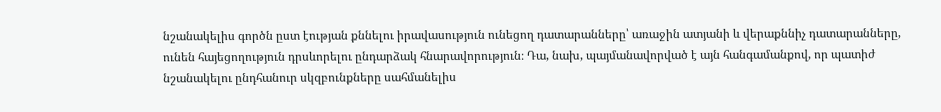նշանակելիս գործն ըստ էության քննելու իրավասություն ունեցող դատարանները՝ առաջին ատյանի և վերաքննիչ դատարանները, ունեն հայեցողություն դրսևորելու ընդարձակ հնարավորություն։ Դա, նախ, պայմանավորված է այն հանգամանքով, որ պատիժ նշանակելու ընդհանուր սկզբունքները սահմանելիս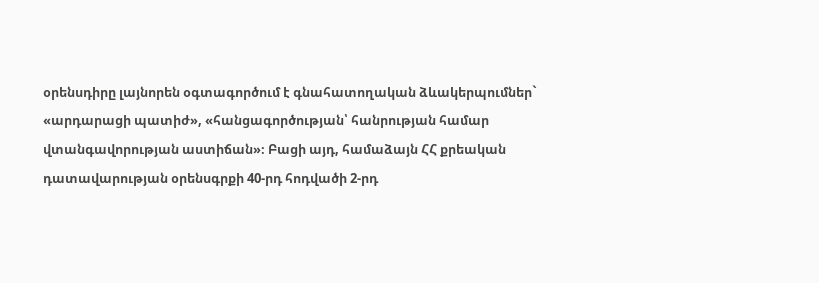օրենսդիրը լայնորեն օգտագործում է գնահատողական ձևակերպումներ` «արդարացի պատիժ», «հանցագործության՝ հանրության համար վտանգավորության աստիճան»։ Բացի այդ, համաձայն ՀՀ քրեական դատավարության օրենսգրքի 40-րդ հոդվածի 2-րդ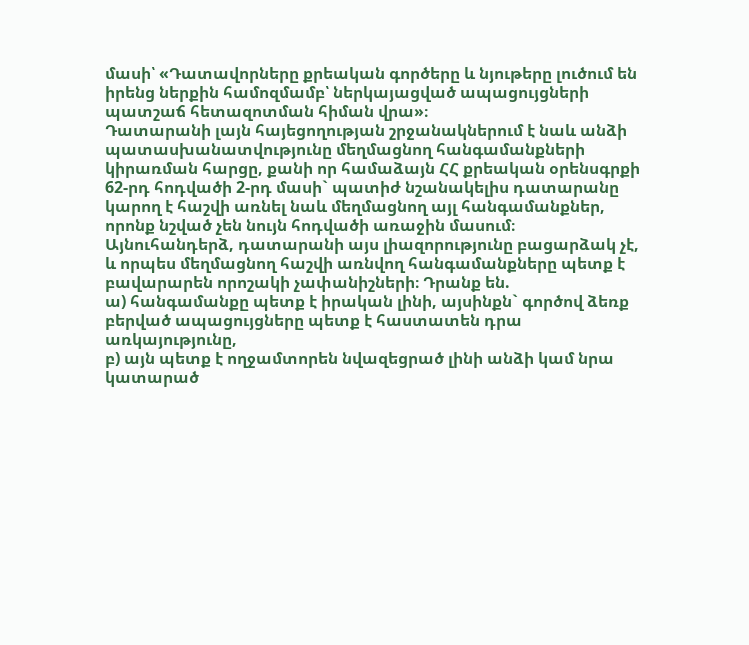մասի՝ «Դատավորները քրեական գործերը և նյութերը լուծում են իրենց ներքին համոզմամբ՝ ներկայացված ապացույցների պատշաճ հետազոտման հիման վրա»։
Դատարանի լայն հայեցողության շրջանակներում է նաև անձի պատասխանատվությունը մեղմացնող հանգամանքների կիրառման հարցը, քանի որ համաձայն ՀՀ քրեական օրենսգրքի 62-րդ հոդվածի 2-րդ մասի` պատիժ նշանակելիս դատարանը կարող է հաշվի առնել նաև մեղմացնող այլ հանգամանքներ, որոնք նշված չեն նույն հոդվածի առաջին մասում։ Այնուհանդերձ, դատարանի այս լիազորությունը բացարձակ չէ, և որպես մեղմացնող հաշվի առնվող հանգամանքները պետք է բավարարեն որոշակի չափանիշների։ Դրանք են.
ա) հանգամանքը պետք է իրական լինի, այսինքն` գործով ձեռք բերված ապացույցները պետք է հաստատեն դրա առկայությունը,
բ) այն պետք է ողջամտորեն նվազեցրած լինի անձի կամ նրա կատարած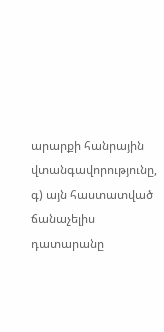արարքի հանրային վտանգավորությունը,
գ) այն հաստատված ճանաչելիս դատարանը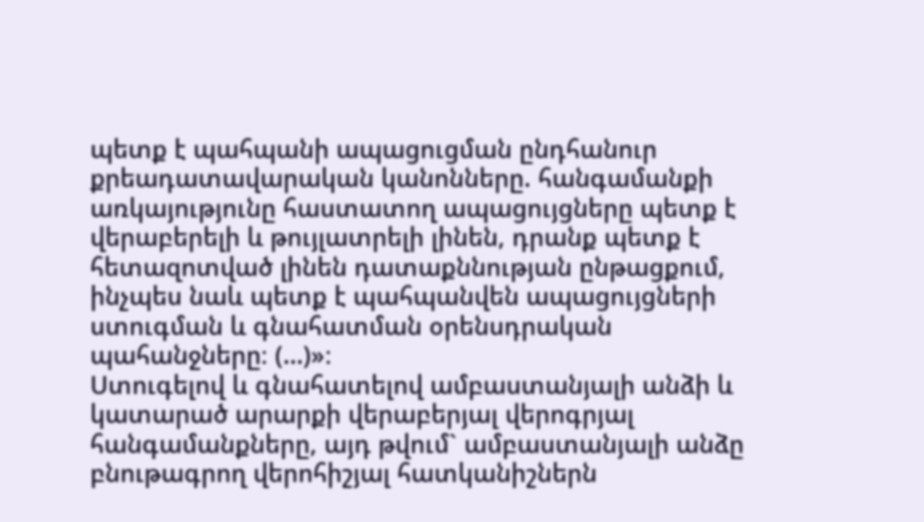պետք է պահպանի ապացուցման ընդհանուր քրեադատավարական կանոնները. հանգամանքի առկայությունը հաստատող ապացույցները պետք է վերաբերելի և թույլատրելի լինեն, դրանք պետք է հետազոտված լինեն դատաքննության ընթացքում, ինչպես նաև պետք է պահպանվեն ապացույցների ստուգման և գնահատման օրենսդրական պահանջները։ (…)»։
Ստուգելով և գնահատելով ամբաստանյալի անձի և կատարած արարքի վերաբերյալ վերոգրյալ հանգամանքները, այդ թվում` ամբաստանյալի անձը բնութագրող վերոհիշյալ հատկանիշներն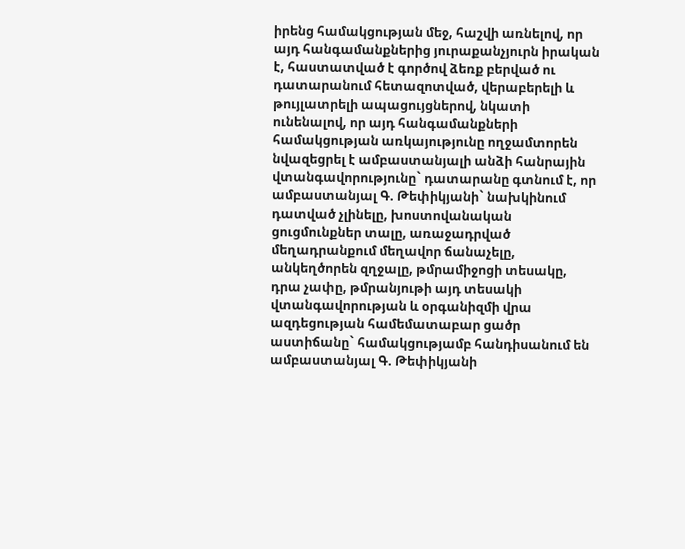իրենց համակցության մեջ, հաշվի առնելով, որ այդ հանգամանքներից յուրաքանչյուրն իրական է, հաստատված է գործով ձեռք բերված ու դատարանում հետազոտված, վերաբերելի և թույլատրելի ապացույցներով, նկատի ունենալով, որ այդ հանգամանքների համակցության առկայությունը ողջամտորեն նվազեցրել է ամբաստանյալի անձի հանրային վտանգավորությունը` դատարանը գտնում է, որ ամբաստանյալ Գ. Թեփիկյանի` նախկինում դատված չլինելը, խոստովանական ցուցմունքներ տալը, առաջադրված մեղադրանքում մեղավոր ճանաչելը, անկեղծորեն զղջալը, թմրամիջոցի տեսակը, դրա չափը, թմրանյութի այդ տեսակի վտանգավորության և օրգանիզմի վրա ազդեցության համեմատաբար ցածր աստիճանը` համակցությամբ հանդիսանում են ամբաստանյալ Գ. Թեփիկյանի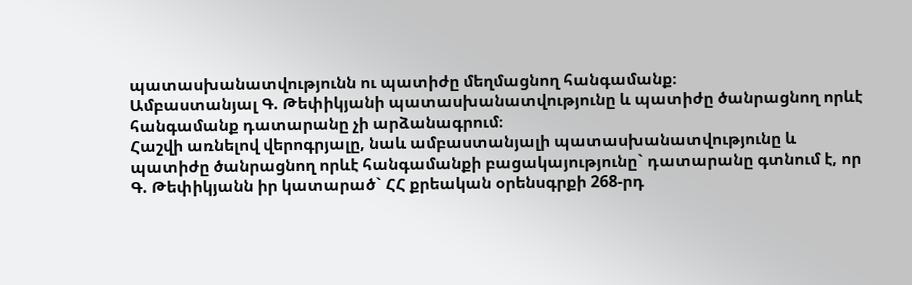պատասխանատվությունն ու պատիժը մեղմացնող հանգամանք։
Ամբաստանյալ Գ. Թեփիկյանի պատասխանատվությունը և պատիժը ծանրացնող որևէ հանգամանք դատարանը չի արձանագրում։
Հաշվի առնելով վերոգրյալը, նաև ամբաստանյալի պատասխանատվությունը և պատիժը ծանրացնող որևէ հանգամանքի բացակայությունը` դատարանը գտնում է, որ Գ. Թեփիկյանն իր կատարած` ՀՀ քրեական օրենսգրքի 268-րդ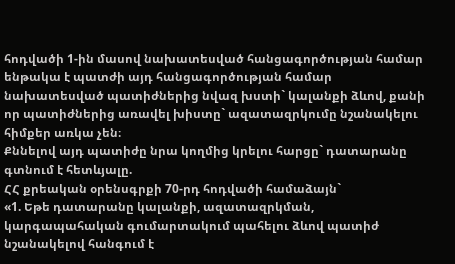հոդվածի 1-ին մասով նախատեսված հանցագործության համար ենթակա է պատժի այդ հանցագործության համար նախատեսված պատիժներից նվազ խստի` կալանքի ձևով, քանի որ պատիժներից առավել խիստը` ազատազրկումը նշանակելու հիմքեր առկա չեն։
Քննելով այդ պատիժը նրա կողմից կրելու հարցը` դատարանը գտնում է հետևյալը.
ՀՀ քրեական օրենսգրքի 70-րդ հոդվածի համաձայն`
«1. Եթե դատարանը կալանքի, ազատազրկման, կարգապահական գումարտակում պահելու ձևով պատիժ նշանակելով հանգում է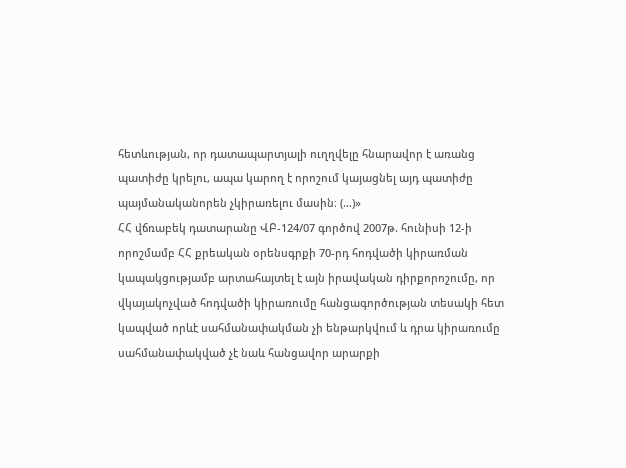հետևության, որ դատապարտյալի ուղղվելը հնարավոր է առանց պատիժը կրելու, ապա կարող է որոշում կայացնել այդ պատիժը պայմանականորեն չկիրառելու մասին։ (…)»
ՀՀ վճռաբեկ դատարանը ՎԲ-124/07 գործով 2007թ. հունիսի 12-ի որոշմամբ ՀՀ քրեական օրենսգրքի 70-րդ հոդվածի կիրառման կապակցությամբ արտահայտել է այն իրավական դիրքորոշումը, որ վկայակոչված հոդվածի կիրառումը հանցագործության տեսակի հետ կապված որևէ սահմանափակման չի ենթարկվում և դրա կիրառումը սահմանափակված չէ նաև հանցավոր արարքի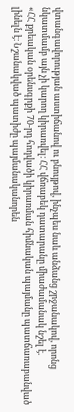վտանգավորության աստիճանով ու բնույթով, ինչպես նաև անձանց շրջանակով, որոնց նկատմամբ այն չի կարող կիրառվել։ ՀՀ վճռաբեկ դատարանը միաժամանակ նշել է.
«ՀՀ քրեական օրենսգրքի 70-րդ հոդվածի կիրառման հիմնական պայմանը պատճառաբանված լինելն է։ Նշանակված պատիժը պայմանականորեն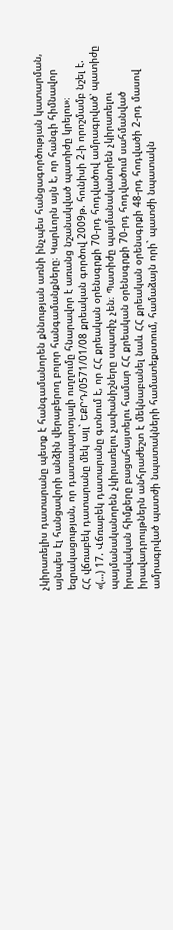չկիրառելիս դատարանը պետք է հանգամանորեն քննության առնի ինչպես հանցագործության կատարման, այնպես էլ հանցավորի անձին վերաբերող բոլոր հանգամանքները։ Կարևորն այն է, որ հանգի հիմնավոր եզրակացության, որ դատապարտյալի ուղղումը հնարավոր է առանց նշանակված պատիժը կրելու»։
ՀՀ վճռաբեկ դատարանը մեկ այլ` ԵՔՐԴ/0571/01/08 քրեական գործով 2009թ. հունիսի 2-ի որոշմամբ նշել է.
«(…) 17. Վճռաբեկ դատարանը գտնում է, որ ՀՀ քրեական օրենսգրքի 70-րդ հոդվածով ամրագրված՝ պատիժը պայմանականորեն չկիրառելու չափանիշները սպառիչ չեն։ Պատիժը պայմանականորեն չկիրառելու իրավական հիմքերը բացահայտելու համար ՀՀ քրեական օրենսգրքի 70-րդ հոդվածում սահմանված իրավադրույթներն անհրաժեշտ է մեկնաբանել նաև ՀՀ քրեական օրենսգրքի 48-րդ հոդվածի 2-րդ մասով ամրագրված պատժի նպատակների համատեքստում, համաձայն որի` պատժի նպատակն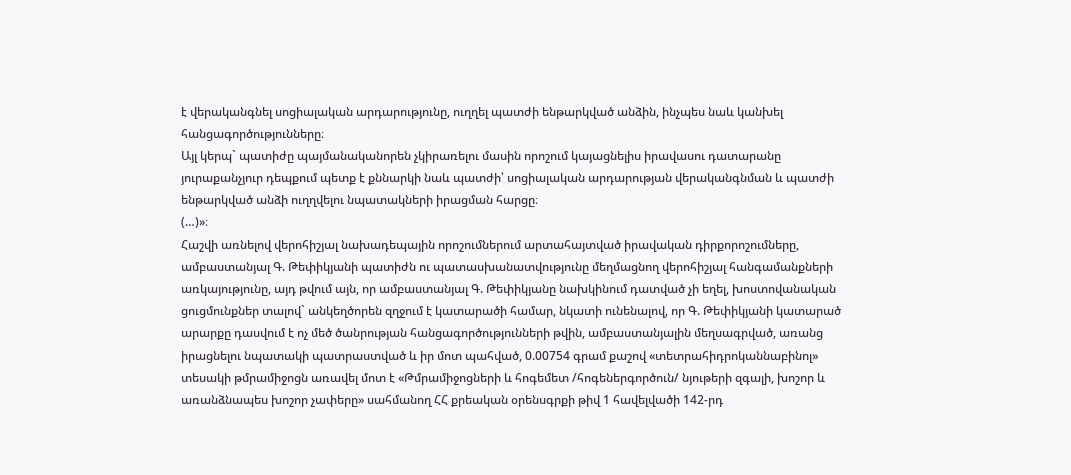է վերականգնել սոցիալական արդարությունը, ուղղել պատժի ենթարկված անձին, ինչպես նաև կանխել հանցագործությունները։
Այլ կերպ` պատիժը պայմանականորեն չկիրառելու մասին որոշում կայացնելիս իրավասու դատարանը յուրաքանչյուր դեպքում պետք է քննարկի նաև պատժի՝ սոցիալական արդարության վերականգնման և պատժի ենթարկված անձի ուղղվելու նպատակների իրացման հարցը։
(…)»։
Հաշվի առնելով վերոհիշյալ նախադեպային որոշումներում արտահայտված իրավական դիրքորոշումները, ամբաստանյալ Գ. Թեփիկյանի պատիժն ու պատասխանատվությունը մեղմացնող վերոհիշյալ հանգամանքների առկայությունը, այդ թվում այն, որ ամբաստանյալ Գ. Թեփիկյանը նախկինում դատված չի եղել, խոստովանական ցուցմունքներ տալով` անկեղծորեն զղջում է կատարածի համար, նկատի ունենալով, որ Գ. Թեփիկյանի կատարած արարքը դասվում է ոչ մեծ ծանրության հանցագործությունների թվին, ամբաստանյալին մեղսագրված, առանց իրացնելու նպատակի պատրաստված և իր մոտ պահված, 0.00754 գրամ քաշով «տետրահիդրոկաննաբինոլ» տեսակի թմրամիջոցն առավել մոտ է «Թմրամիջոցների և հոգեմետ /հոգեներգործուն/ նյութերի զգալի, խոշոր և առանձնապես խոշոր չափերը» սահմանող ՀՀ քրեական օրենսգրքի թիվ 1 հավելվածի 142-րդ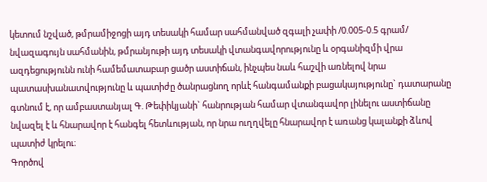կետում նշված, թմրամիջոցի այդ տեսակի համար սահմանված զգալի չափի /0.005-0.5 գրամ/ նվազագույն սահմանին, թմրանյութի այդ տեսակի վտանգավորությունը և օրգանիզմի վրա ազդեցությունն ունի համեմատաբար ցածր աստիճան, ինչպես նաև հաշվի առնելով նրա պատասխանատվությունը և պատիժը ծանրացնող որևէ հանգամանքի բացակայությունը` դատարանը գտնում է, որ ամբաստանյալ Գ. Թեփիկյանի` հանրության համար վտանգավոր լինելու աստիճանը նվազել է և հնարավոր է հանգել հետևության, որ նրա ուղղվելը հնարավոր է առանց կալանքի ձևով պատիժ կրելու։
Գործով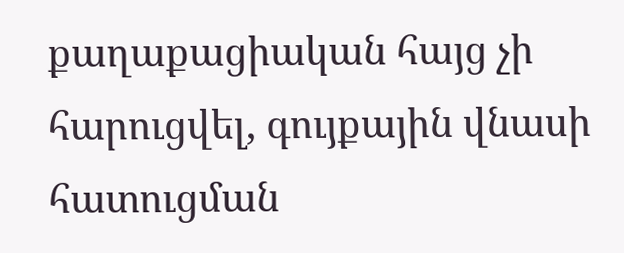քաղաքացիական հայց չի հարուցվել, գույքային վնասի հատուցման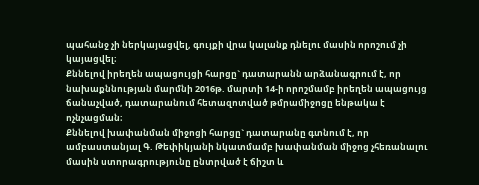պահանջ չի ներկայացվել, գույքի վրա կալանք դնելու մասին որոշում չի կայացվել։
Քննելով իրեղեն ապացույցի հարցը` դատարանն արձանագրում է, որ նախաքննության մարմնի 2016թ. մարտի 14-ի որոշմամբ իրեղեն ապացույց ճանաչված, դատարանում հետազոտված թմրամիջոցը ենթակա է ոչնչացման։
Քննելով խափանման միջոցի հարցը` դատարանը գտնում է, որ ամբաստանյալ Գ. Թեփիկյանի նկատմամբ խափանման միջոց չհեռանալու մասին ստորագրությունը ընտրված է ճիշտ և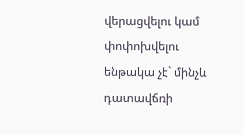վերացվելու կամ փոփոխվելու ենթակա չէ` մինչև դատավճռի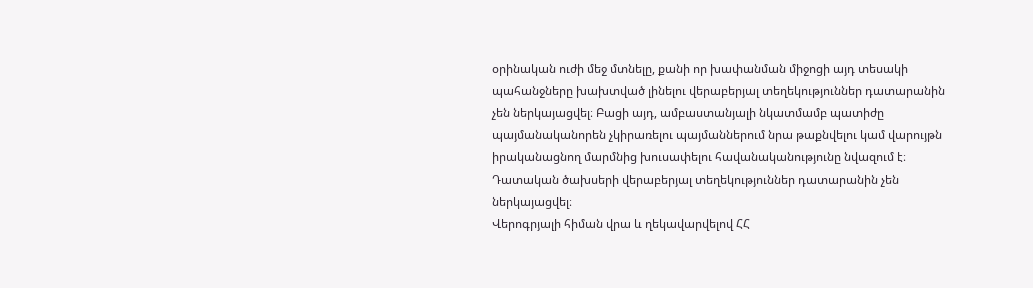օրինական ուժի մեջ մտնելը, քանի որ խափանման միջոցի այդ տեսակի պահանջները խախտված լինելու վերաբերյալ տեղեկություններ դատարանին չեն ներկայացվել։ Բացի այդ, ամբաստանյալի նկատմամբ պատիժը պայմանականորեն չկիրառելու պայմաններում նրա թաքնվելու կամ վարույթն իրականացնող մարմնից խուսափելու հավանականությունը նվազում է։
Դատական ծախսերի վերաբերյալ տեղեկություններ դատարանին չեն ներկայացվել։
Վերոգրյալի հիման վրա և ղեկավարվելով ՀՀ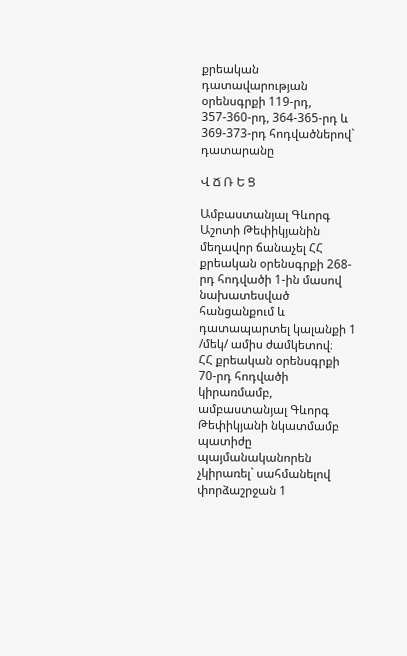քրեական դատավարության օրենսգրքի 119-րդ, 357-360-րդ, 364-365-րդ և 369-373-րդ հոդվածներով` դատարանը

Վ Ճ Ռ Ե Ց

Ամբաստանյալ Գևորգ Աշոտի Թեփիկյանին մեղավոր ճանաչել ՀՀ քրեական օրենսգրքի 268-րդ հոդվածի 1-ին մասով նախատեսված հանցանքում և դատապարտել կալանքի 1 /մեկ/ ամիս ժամկետով։
ՀՀ քրեական օրենսգրքի 70-րդ հոդվածի կիրառմամբ, ամբաստանյալ Գևորգ Թեփիկյանի նկատմամբ պատիժը պայմանականորեն չկիրառել` սահմանելով փորձաշրջան 1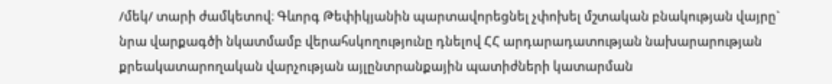/մեկ/ տարի ժամկետով։ Գևորգ Թեփիկյանին պարտավորեցնել չփոխել մշտական բնակության վայրը` նրա վարքագծի նկատմամբ վերահսկողությունը դնելով ՀՀ արդարադատության նախարարության քրեակատարողական վարչության այլընտրանքային պատիժների կատարման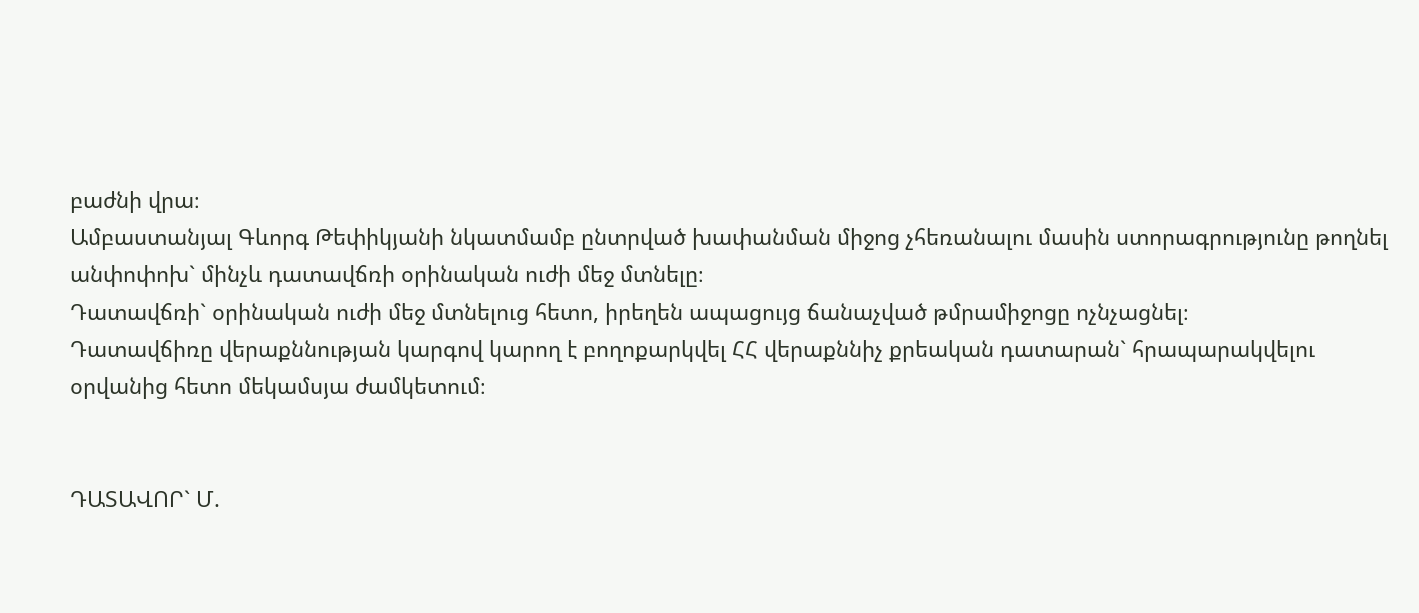բաժնի վրա։
Ամբաստանյալ Գևորգ Թեփիկյանի նկատմամբ ընտրված խափանման միջոց չհեռանալու մասին ստորագրությունը թողնել անփոփոխ` մինչև դատավճռի օրինական ուժի մեջ մտնելը։
Դատավճռի` օրինական ուժի մեջ մտնելուց հետո, իրեղեն ապացույց ճանաչված թմրամիջոցը ոչնչացնել։
Դատավճիռը վերաքննության կարգով կարող է բողոքարկվել ՀՀ վերաքննիչ քրեական դատարան` հրապարակվելու օրվանից հետո մեկամսյա ժամկետում։


ԴԱՏԱՎՈՐ` Մ.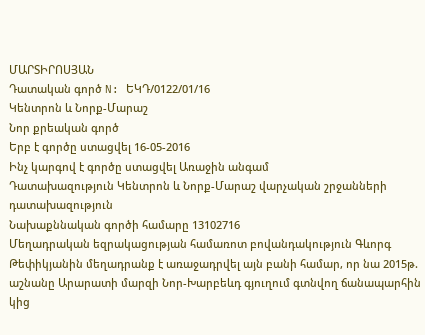ՄԱՐՏԻՐՈՍՅԱՆ
Դատական գործ N: ԵԿԴ/0122/01/16
Կենտրոն և Նորք-Մարաշ
Նոր քրեական գործ
Երբ է գործը ստացվել 16-05-2016
Ինչ կարգով է գործը ստացվել Առաջին անգամ
Դատախազություն Կենտրոն և Նորք-Մարաշ վարչական շրջանների դատախազություն
Նախաքննական գործի համարը 13102716
Մեղադրական եզրակացության համառոտ բովանդակություն Գևորգ Թեփիկյանին մեղադրանք է առաջադրվել այն բանի համար, որ նա 2015թ. աշնանը Արարատի մարզի Նոր-Խարբեևդ գյուղում գտնվող ճանապարհին կից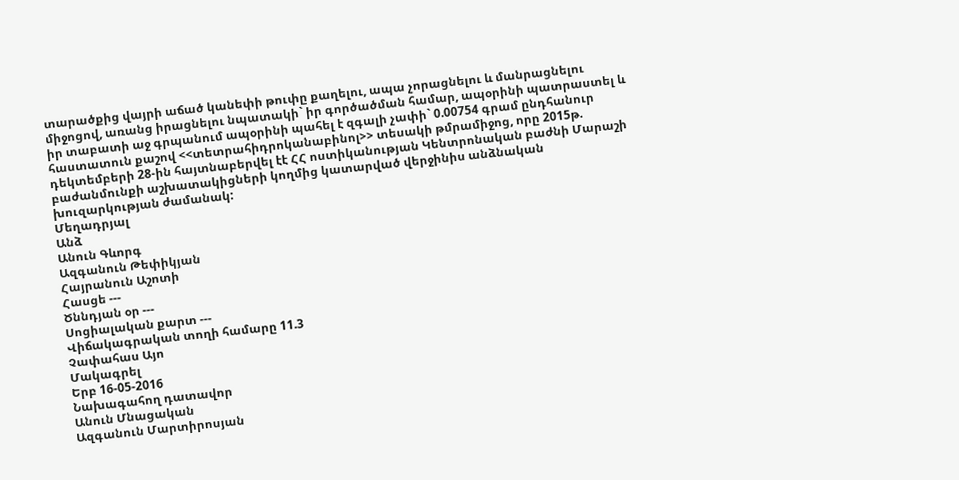տարածքից վայրի աճած կանեփի թուփը քաղելու, ապա չորացնելու և մանրացնելու միջոցով, առանց իրացնելու նպատակի` իր գործածման համար, ապօրինի պատրաստել և իր տաբատի աջ գրպանում ապօրինի պահել է զգալի չափի` 0.00754 գրամ ընդհանուր հաստատուն քաշով <<տետրահիդրոկանաբինոլ>> տեսակի թմրամիջոց, որը 2015թ. դեկտեմբերի 28-ին հայտնաբերվել էէ ՀՀ ոստիկանության Կենտրոնական բաժնի Մարաշի բաժանմունքի աշխատակիցների կողմից կատարված վերջինիս անձնական խուզարկության ժամանակ:
Մեղադրյալ
Անձ
Անուն Գևորգ
Ազգանուն Թեփիկյան
Հայրանուն Աշոտի
Հասցե ---
Ծննդյան օր ---
Սոցիալական քարտ ---
Վիճակագրական տողի համարը 11.3
Չափահաս Այո
Մակագրել
Երբ 16-05-2016
Նախագահող դատավոր
Անուն Մնացական
Ազգանուն Մարտիրոսյան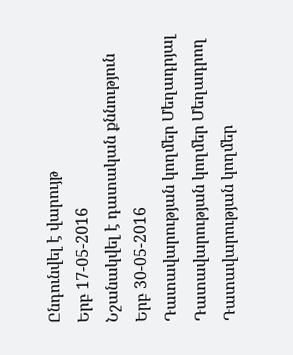Ընդունվել է վարույթ
Երբ 17-05-2016
Նշանակվել է դատական քննություն
Երբ 30-05-2016
Դատավարության կողմեր Մեղադրյալ
Դատավարության կողմեր Մեղադրող
Դատավարության կողմեր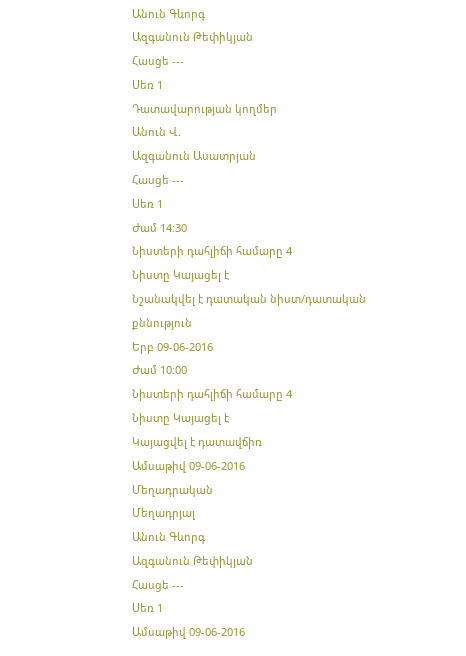Անուն Գևորգ
Ազգանուն Թեփիկյան
Հասցե ---
Սեռ 1
Դատավարության կողմեր
Անուն Վ.
Ազգանուն Ասատրյան
Հասցե ---
Սեռ 1
Ժամ 14:30
Նիստերի դահլիճի համարը 4
Նիստը Կայացել է
Նշանակվել է դատական նիստ/դատական քննություն
Երբ 09-06-2016
Ժամ 10:00
Նիստերի դահլիճի համարը 4
Նիստը Կայացել է
Կայացվել է դատավճիռ
Ամսաթիվ 09-06-2016
Մեղադրական
Մեղադրյալ
Անուն Գևորգ
Ազգանուն Թեփիկյան
Հասցե ---
Սեռ 1
Ամսաթիվ 09-06-2016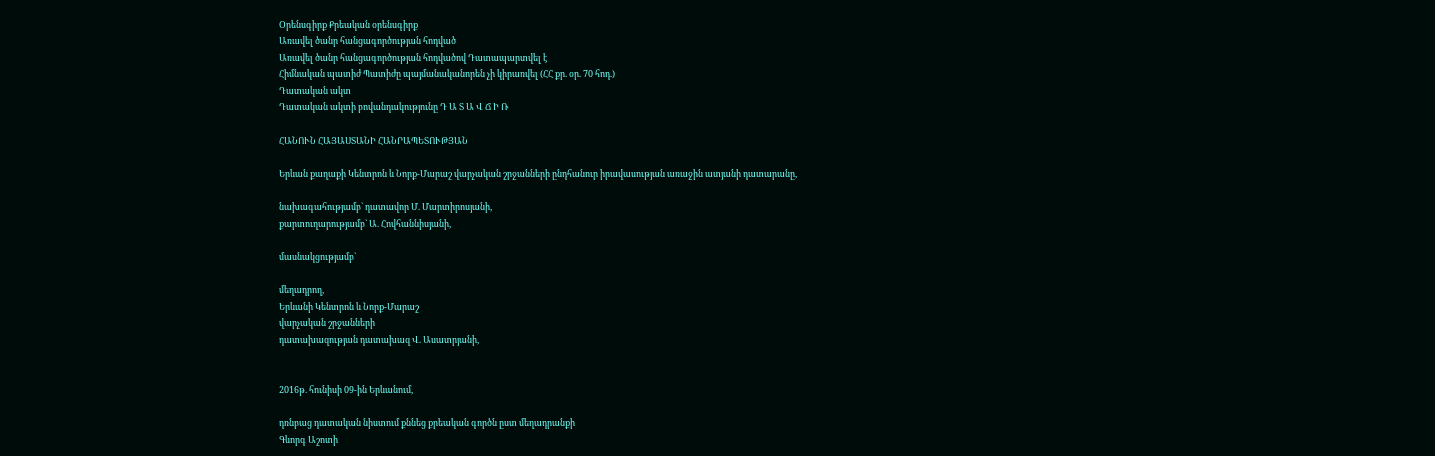Օրենսգիրք Քրեական օրենսգիրք
Առավել ծանր հանցագործության հոդված
Առավել ծանր հանցագործության հոդվածով Դատապարտվել է
Հիմնական պատիժ Պատիժը պայմանականորեն չի կիրառվել (ՀՀ քր. օր. 70 հոդ.)
Դատական ակտ
Դատական ակտի բովանդակությունը Դ Ա Տ Ա Վ Ճ Ի Ռ

ՀԱՆՈՒՆ ՀԱՅԱՍՏԱՆԻ ՀԱՆՐԱՊԵՏՈՒԹՅԱՆ

Երևան քաղաքի Կենտրոն և Նորք-Մարաշ վարչական շրջանների ընդհանուր իրավասության առաջին ատյանի դատարանը,

նախագահությամբ` դատավոր Մ. Մարտիրոսյանի,
քարտուղարությամբ` Ա. Հովհաննիսյանի,

մասնակցությամբ`

մեղադրող,
Երևանի Կենտրոն և Նորք-Մարաշ
վարչական շրջանների
դատախազության դատախազ Վ. Ասատրյանի,


2016թ. հունիսի 09-ին Երևանում,

դռնբաց դատական նիստում քննեց քրեական գործն ըստ մեղադրանքի
Գևորգ Աշոտի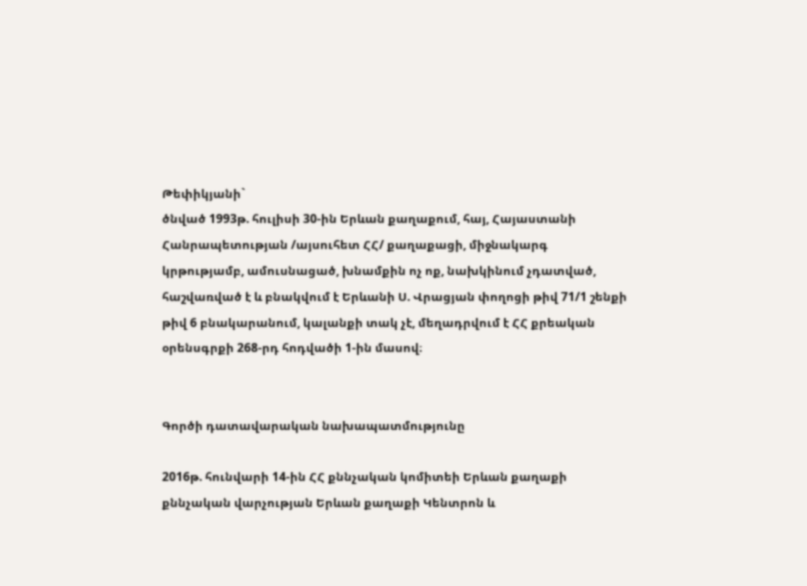Թեփիկյանի`
ծնված 1993թ. հուլիսի 30-ին Երևան քաղաքում, հայ, Հայաստանի Հանրապետության /այսուհետ ՀՀ/ քաղաքացի, միջնակարգ կրթությամբ, ամուսնացած, խնամքին ոչ ոք, նախկինում չդատված, հաշվառված է և բնակվում է Երևանի Ս. Վրացյան փողոցի թիվ 71/1 շենքի թիվ 6 բնակարանում, կալանքի տակ չէ, մեղադրվում է ՀՀ քրեական օրենսգրքի 268-րդ հոդվածի 1-ին մասով։


Գործի դատավարական նախապատմությունը

2016թ. հունվարի 14-ին ՀՀ քննչական կոմիտեի Երևան քաղաքի քննչական վարչության Երևան քաղաքի Կենտրոն և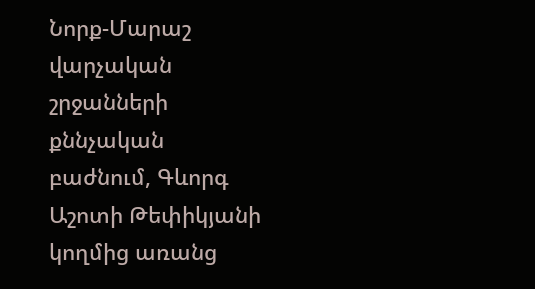Նորք-Մարաշ վարչական շրջանների քննչական բաժնում, Գևորգ Աշոտի Թեփիկյանի կողմից առանց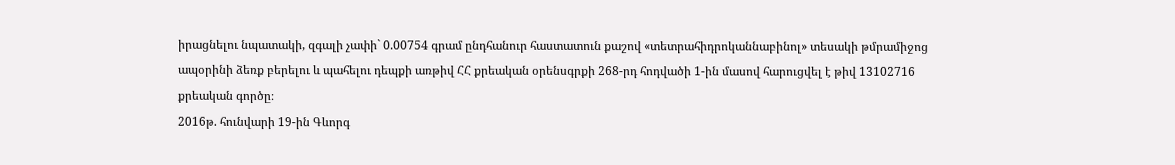իրացնելու նպատակի, զգալի չափի` 0.00754 գրամ ընդհանուր հաստատուն քաշով «տետրահիդրոկաննաբինոլ» տեսակի թմրամիջոց ապօրինի ձեռք բերելու և պահելու դեպքի առթիվ ՀՀ քրեական օրենսգրքի 268-րդ հոդվածի 1-ին մասով հարուցվել է թիվ 13102716 քրեական գործը։
2016թ. հունվարի 19-ին Գևորգ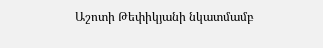Աշոտի Թեփիկյանի նկատմամբ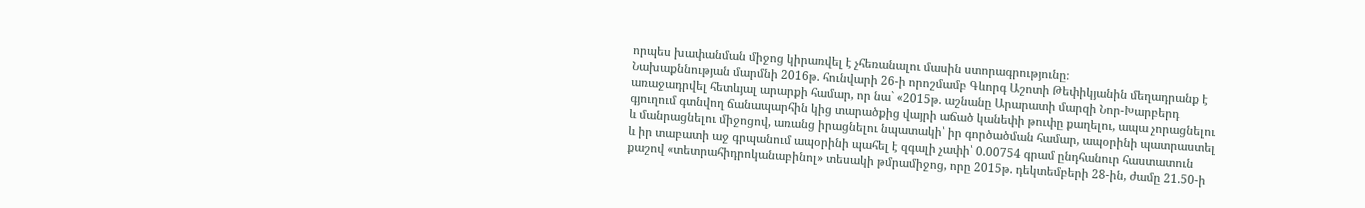որպես խափանման միջոց կիրառվել է չհեռանալու մասին ստորագրությունը։
Նախաքննության մարմնի 2016թ. հունվարի 26-ի որոշմամբ Գևորգ Աշոտի Թեփիկյանին մեղադրանք է առաջադրվել հետևյալ արարքի համար, որ նա` «2015թ. աշնանը Արարատի մարզի Նոր-Խարբերդ գյուղում գտնվող ճանապարհին կից տարածքից վայրի աճած կանեփի թուփը քաղելու, ապա չորացնելու և մանրացնելու միջոցով, առանց իրացնելու նպատակի՝ իր գործածման համար, ապօրինի պատրաստել և իր տաբատի աջ գրպանում ապօրինի պահել է զգալի չափի՝ 0.00754 գրամ ընդհանուր հաստատուն քաշով «տետրահիդրոկանաբինոլ» տեսակի թմրամիջոց, որը 2015թ. դեկտեմբերի 28-ին, ժամը 21.50-ի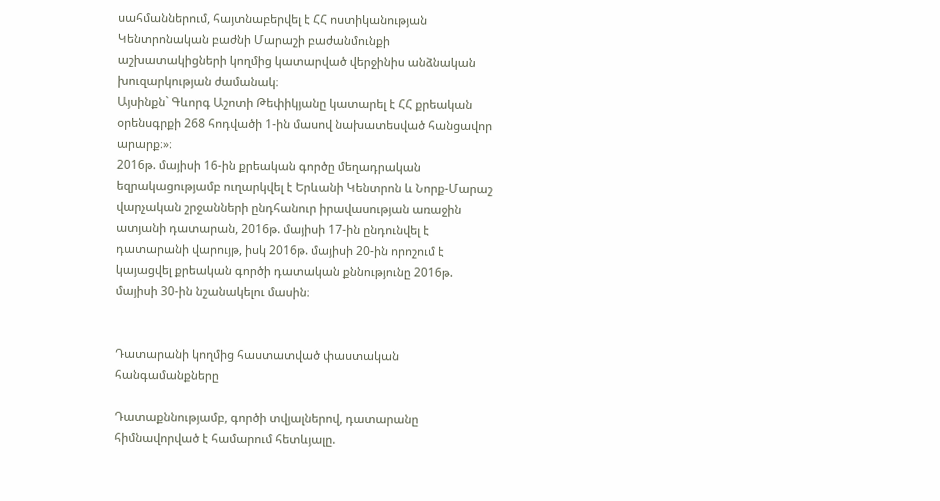սահմաններում, հայտնաբերվել է ՀՀ ոստիկանության Կենտրոնական բաժնի Մարաշի բաժանմունքի աշխատակիցների կողմից կատարված վերջինիս անձնական խուզարկության ժամանակ։
Այսինքն` Գևորգ Աշոտի Թեփիկյանը կատարել է ՀՀ քրեական օրենսգրքի 268 հոդվածի 1-ին մասով նախատեսված հանցավոր արարք։»։
2016թ. մայիսի 16-ին քրեական գործը մեղադրական եզրակացությամբ ուղարկվել է Երևանի Կենտրոն և Նորք-Մարաշ վարչական շրջանների ընդհանուր իրավասության առաջին ատյանի դատարան, 2016թ. մայիսի 17-ին ընդունվել է դատարանի վարույթ, իսկ 2016թ. մայիսի 20-ին որոշում է կայացվել քրեական գործի դատական քննությունը 2016թ. մայիսի 30-ին նշանակելու մասին։


Դատարանի կողմից հաստատված փաստական հանգամանքները

Դատաքննությամբ, գործի տվյալներով, դատարանը հիմնավորված է համարում հետևյալը.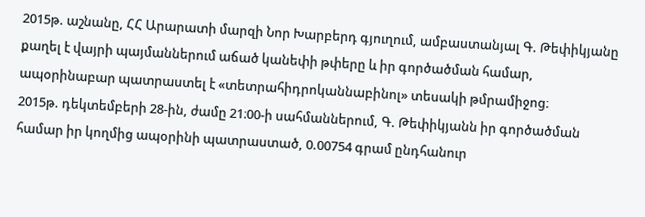2015թ. աշնանը, ՀՀ Արարատի մարզի Նոր Խարբերդ գյուղում, ամբաստանյալ Գ. Թեփիկյանը քաղել է վայրի պայմաններում աճած կանեփի թփերը և իր գործածման համար, ապօրինաբար պատրաստել է «տետրահիդրոկաննաբինոլ» տեսակի թմրամիջոց։
2015թ. դեկտեմբերի 28-ին, ժամը 21։00-ի սահմաններում, Գ. Թեփիկյանն իր գործածման համար իր կողմից ապօրինի պատրաստած, 0.00754 գրամ ընդհանուր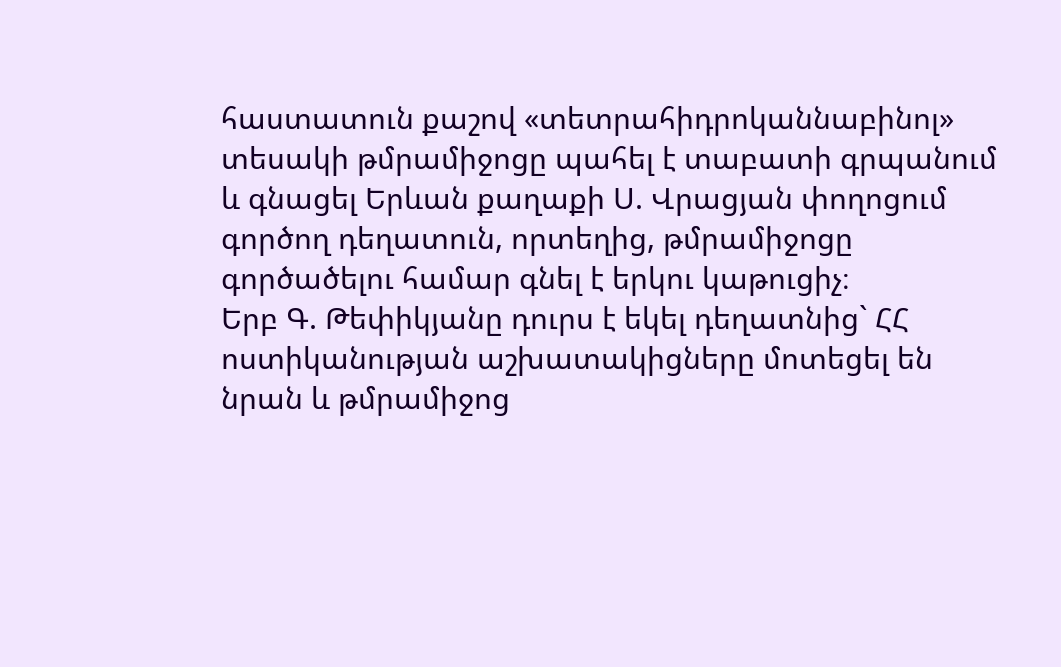հաստատուն քաշով «տետրահիդրոկաննաբինոլ» տեսակի թմրամիջոցը պահել է տաբատի գրպանում և գնացել Երևան քաղաքի Ս. Վրացյան փողոցում գործող դեղատուն, որտեղից, թմրամիջոցը գործածելու համար գնել է երկու կաթուցիչ։
Երբ Գ. Թեփիկյանը դուրս է եկել դեղատնից` ՀՀ ոստիկանության աշխատակիցները մոտեցել են նրան և թմրամիջոց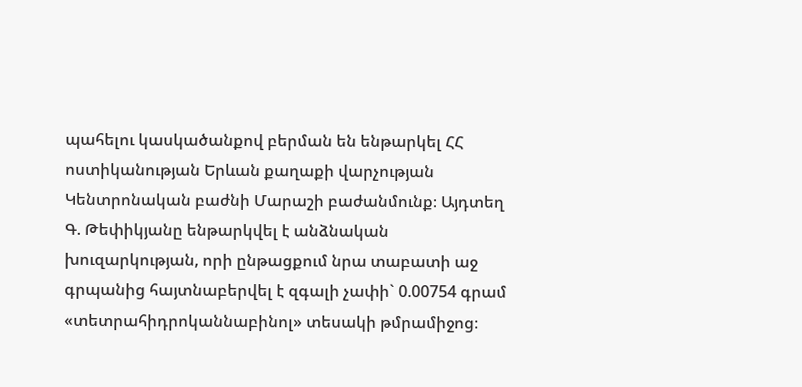պահելու կասկածանքով բերման են ենթարկել ՀՀ ոստիկանության Երևան քաղաքի վարչության Կենտրոնական բաժնի Մարաշի բաժանմունք։ Այդտեղ Գ. Թեփիկյանը ենթարկվել է անձնական խուզարկության, որի ընթացքում նրա տաբատի աջ գրպանից հայտնաբերվել է զգալի չափի` 0.00754 գրամ «տետրահիդրոկաննաբինոլ» տեսակի թմրամիջոց։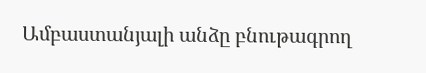Ամբաստանյալի անձը բնութագրող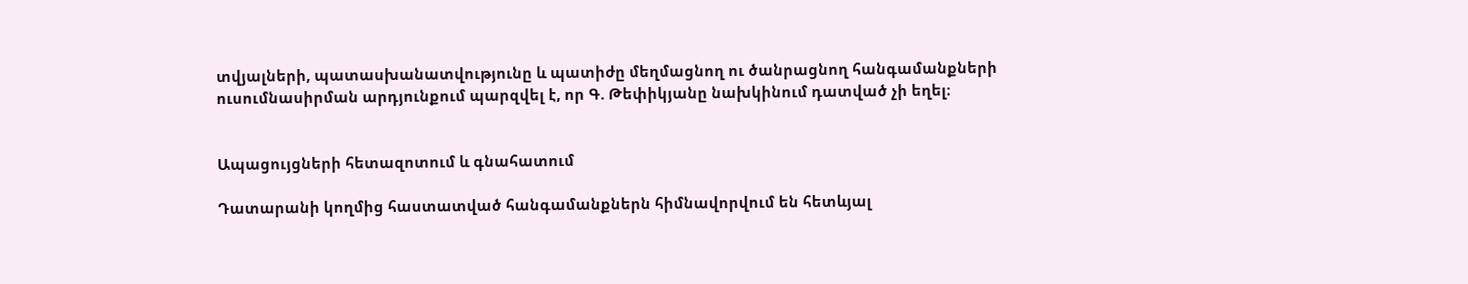տվյալների, պատասխանատվությունը և պատիժը մեղմացնող ու ծանրացնող հանգամանքների ուսումնասիրման արդյունքում պարզվել է, որ Գ. Թեփիկյանը նախկինում դատված չի եղել։


Ապացույցների հետազոտում և գնահատում

Դատարանի կողմից հաստատված հանգամանքներն հիմնավորվում են հետևյալ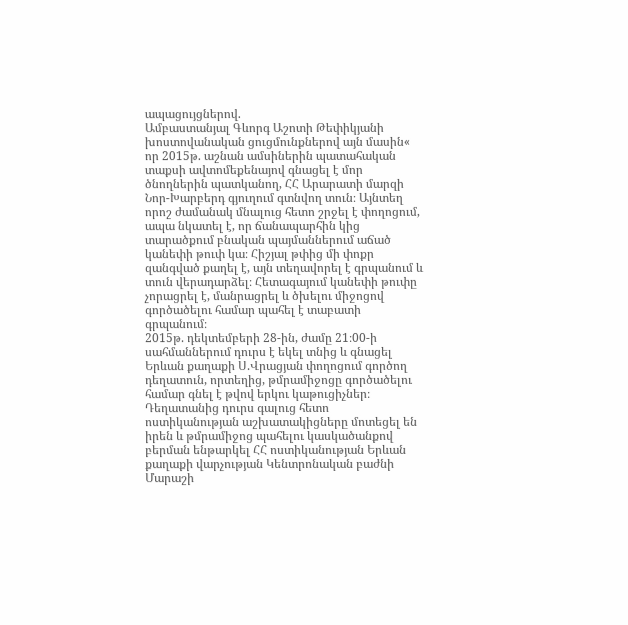ապացույցներով.
Ամբաստանյալ Գևորգ Աշոտի Թեփիկյանի խոստովանական ցուցմունքներով այն մասին« որ 2015թ. աշնան ամսիներին պատահական տաքսի ավտոմեքենայով գնացել է մոր ծնողներին պատկանող, ՀՀ Արարատի մարզի Նոր-Խարբերդ գյուղում գտնվող տուն։ Այնտեղ որոշ ժամանակ մնալուց հետո շրջել է փողոցում, ապա նկատել է, որ ճանապարհին կից տարածքում բնական պայմաններում աճած կանեփի թուփ կա։ Հիշյալ թփից մի փոքր զանգված քաղել է, այն տեղավորել է գրպանում և տուն վերադարձել։ Հետագայում կանեփի թուփը չորացրել է, մանրացրել և ծխելու միջոցով գործածելու համար պահել է տաբատի գրպանում։
2015թ. դեկտեմբերի 28-ին, ժամը 21։00-ի սահմաններում դուրս է եկել տնից և գնացել Երևան քաղաքի Ս.Վրացյան փողոցում գործող դեղատուն, որտեղից, թմրամիջոցը գործածելու համար գնել է թվով երկու կաթուցիչներ։
Դեղատանից դուրս գալուց հետո ոստիկանության աշխատակիցները մոտեցել են իրեն և թմրամիջոց պահելու կասկածանքով բերման ենթարկել ՀՀ ոստիկանության Երևան քաղաքի վարչության Կենտրոնական բաժնի Մարաշի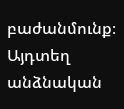բաժանմունք։ Այդտեղ անձնական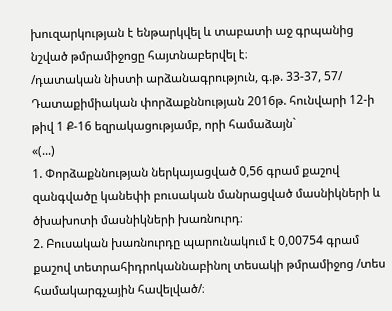խուզարկության է ենթարկվել և տաբատի աջ գրպանից նշված թմրամիջոցը հայտնաբերվել է։
/դատական նիստի արձանագրություն, գ.թ. 33-37, 57/
Դատաքիմիական փորձաքննության 2016թ. հունվարի 12-ի թիվ 1 Ք-16 եզրակացությամբ, որի համաձայն`
«(...)
1. Փորձաքննության ներկայացված 0,56 գրամ քաշով զանգվածը կանեփի բուսական մանրացված մասնիկների և ծխախոտի մասնիկների խառնուրդ։
2. Բուսական խառնուրդը պարունակում է 0,00754 գրամ քաշով տետրահիդրոկաննաբինոլ տեսակի թմրամիջոց /տես համակարգչային հավելված/։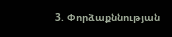3. Փորձաքննության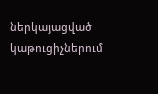ներկայացված կաթուցիչներում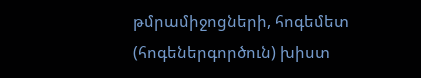թմրամիջոցների, հոգեմետ (հոգեներգործուն) խիստ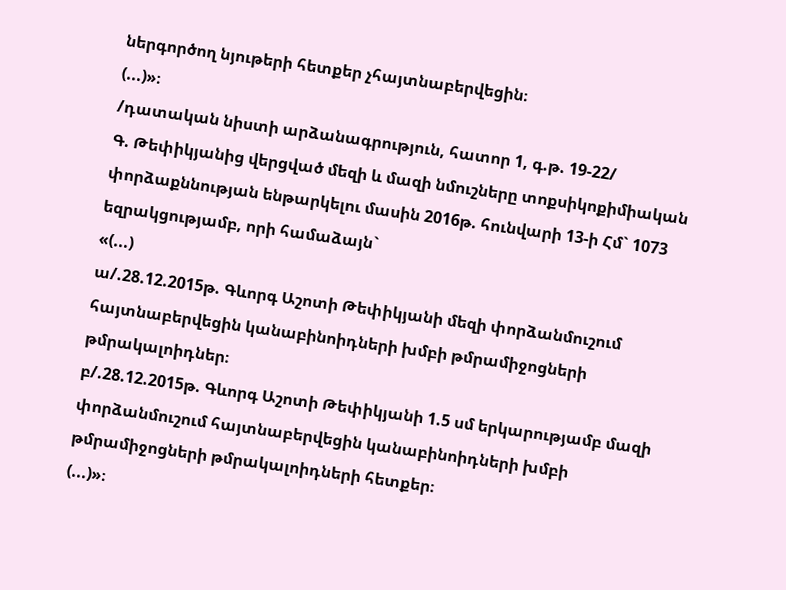ներգործող նյութերի հետքեր չհայտնաբերվեցին։
(...)»։
/դատական նիստի արձանագրություն, հատոր 1, գ.թ. 19-22/
Գ. Թեփիկյանից վերցված մեզի և մազի նմուշները տոքսիկոքիմիական փորձաքննության ենթարկելու մասին 2016թ. հունվարի 13-ի Հմ` 1073 եզրակցությամբ, որի համաձայն`
«(...)
ա/.28.12.2015թ. Գևորգ Աշոտի Թեփիկյանի մեզի փորձանմուշում հայտնաբերվեցին կանաբինոիդների խմբի թմրամիջոցների թմրակալոիդներ։
բ/.28.12.2015թ. Գևորգ Աշոտի Թեփիկյանի 1.5 սմ երկարությամբ մազի փորձանմուշում հայտնաբերվեցին կանաբինոիդների խմբի թմրամիջոցների թմրակալոիդների հետքեր։
(...)»։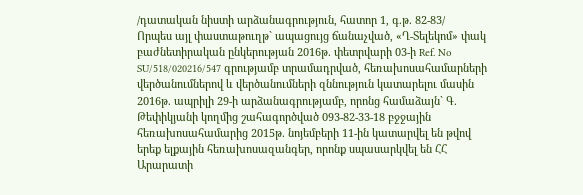/դատական նիստի արձանագրություն, հատոր 1, գ.թ. 82-83/
Որպես այլ փաստաթուղթ` ապացույց ճանաչված, «Ղ-Տելեկոմ» փակ բաժնետիրական ընկերության 2016թ. փետրվարի 03-ի Ref. No SU/518/020216/547 գրությամբ տրամադրված, հեռախոսահամարների վերծանումներով և վերծանումների զննություն կատարելու մասին 2016թ. ապրիլի 29-ի արձանագրությամբ, որոնց համաձայն` Գ. Թեփիկյանի կողմից շահագործված 093-82-33-18 բջջային հեռախոսահամարից 2015թ. նոյեմբերի 11-ին կատարվել են թվով երեք ելքային հեռախոսազանգեր, որոնք սպասարկվել են ՀՀ Արարատի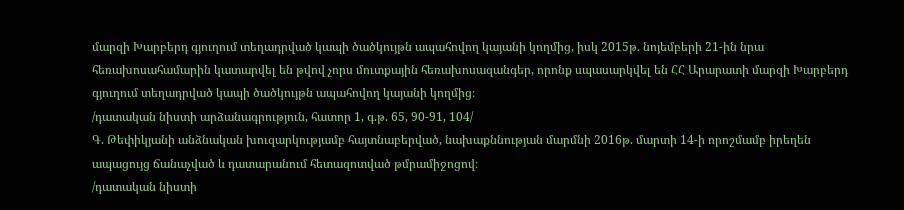մարզի Խարբերդ գյուղում տեղադրված կապի ծածկույթն ապահովող կայանի կողմից, իսկ 2015թ. նոյեմբերի 21-ին նրա հեռախոսահամարին կատարվել են թվով չորս մուտքային հեռախոսազանգեր, որոնք սպասարկվել են ՀՀ Արարատի մարզի Խարբերդ գյուղում տեղադրված կապի ծածկույթն ապահովող կայանի կողմից։
/դատական նիստի արձանագրություն, հատոր 1, գ.թ. 65, 90-91, 104/
Գ. Թեփիկյանի անձնական խուզարկությամբ հայտնաբերված, նախաքննության մարմնի 2016թ. մարտի 14-ի որոշմամբ իրեղեն ապացույց ճանաչված և դատարանում հետազոտված թմրամիջոցով։
/դատական նիստի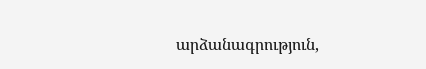արձանագրություն,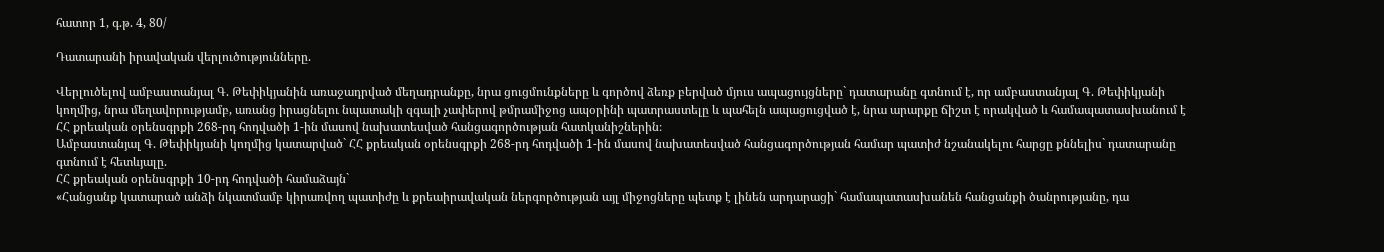հատոր 1, գ.թ. 4, 80/

Դատարանի իրավական վերլուծությունները.

Վերլուծելով ամբաստանյալ Գ. Թեփիկյանին առաջադրված մեղադրանքը, նրա ցուցմունքները և գործով ձեռք բերված մյուս ապացույցները` դատարանը գտնում է, որ ամբաստանյալ Գ. Թեփիկյանի կողմից, նրա մեղավորությամբ, առանց իրացնելու նպատակի զգալի չափերով թմրամիջոց ապօրինի պատրաստելը և պահելն ապացուցված է, նրա արարքը ճիշտ է որակված և համապատասխանում է ՀՀ քրեական օրենսգրքի 268-րդ հոդվածի 1-ին մասով նախատեսված հանցագործության հատկանիշներին։
Ամբաստանյալ Գ. Թեփիկյանի կողմից կատարված` ՀՀ քրեական օրենսգրքի 268-րդ հոդվածի 1-ին մասով նախատեսված հանցագործության համար պատիժ նշանակելու հարցը քննելիս` դատարանը գտնում է հետևյալը.
ՀՀ քրեական օրենսգրքի 10-րդ հոդվածի համաձայն`
«Հանցանք կատարած անձի նկատմամբ կիրառվող պատիժը և քրեաիրավական ներգործության այլ միջոցները պետք է լինեն արդարացի` համապատասխանեն հանցանքի ծանրությանը, դա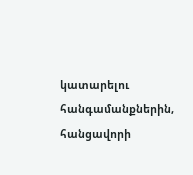կատարելու հանգամանքներին, հանցավորի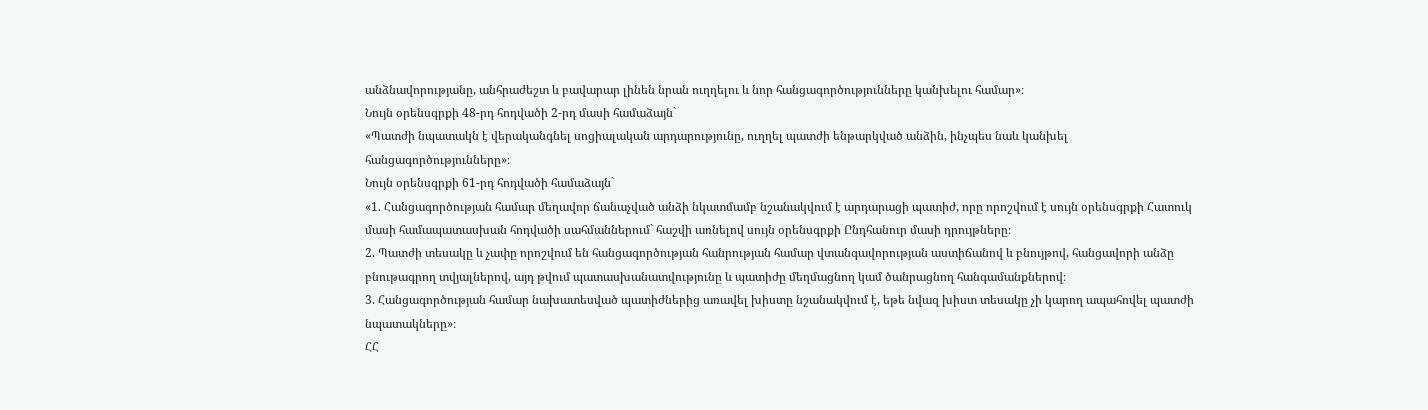անձնավորությանը, անհրաժեշտ և բավարար լինեն նրան ուղղելու և նոր հանցագործությունները կանխելու համար»։
Նույն օրենսգրքի 48-րդ հոդվածի 2-րդ մասի համաձայն`
«Պատժի նպատակն է վերականգնել սոցիալական արդարությունը, ուղղել պատժի ենթարկված անձին, ինչպես նաև կանխել հանցագործությունները»։
Նույն օրենսգրքի 61-րդ հոդվածի համաձայն`
«1. Հանցագործության համար մեղավոր ճանաչված անձի նկատմամբ նշանակվում է արդարացի պատիժ, որը որոշվում է սույն օրենսգրքի Հատուկ մասի համապատասխան հոդվածի սահմաններում` հաշվի առնելով սույն օրենսգրքի Ընդհանուր մասի դրույթները։
2. Պատժի տեսակը և չափը որոշվում են հանցագործության հանրության համար վտանգավորության աստիճանով և բնույթով, հանցավորի անձը բնութագրող տվյալներով, այդ թվում պատասխանատվությունը և պատիժը մեղմացնող կամ ծանրացնող հանգամանքներով։
3. Հանցագործության համար նախատեսված պատիժներից առավել խիստը նշանակվում է, եթե նվազ խիստ տեսակը չի կարող ապահովել պատժի նպատակները»։
ՀՀ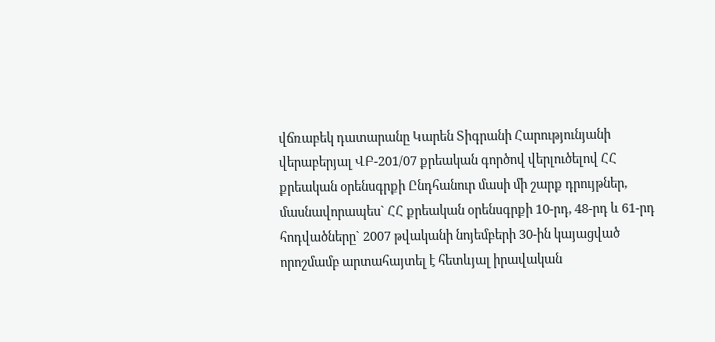վճռաբեկ դատարանը Կարեն Տիգրանի Հարությունյանի վերաբերյալ ՎԲ-201/07 քրեական գործով վերլուծելով ՀՀ քրեական օրենսգրքի Ընդհանուր մասի մի շարք դրույթներ, մասնավորապես` ՀՀ քրեական օրենսգրքի 10-րդ, 48-րդ և 61-րդ հոդվածները` 2007 թվականի նոյեմբերի 30-ին կայացված որոշմամբ արտահայտել է հետևյալ իրավական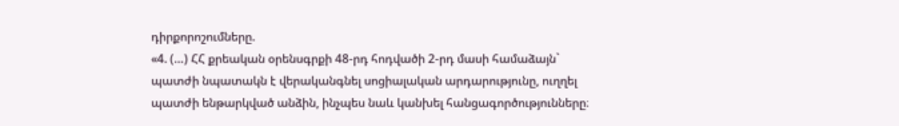դիրքորոշումները.
«4. (…) ՀՀ քրեական օրենսգրքի 48-րդ հոդվածի 2-րդ մասի համաձայն` պատժի նպատակն է վերականգնել սոցիալական արդարությունը, ուղղել պատժի ենթարկված անձին, ինչպես նաև կանխել հանցագործությունները։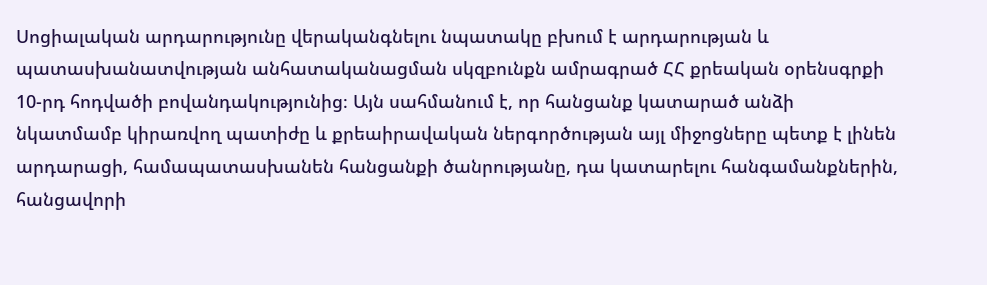Սոցիալական արդարությունը վերականգնելու նպատակը բխում է արդարության և պատասխանատվության անհատականացման սկզբունքն ամրագրած ՀՀ քրեական օրենսգրքի 10-րդ հոդվածի բովանդակությունից։ Այն սահմանում է, որ հանցանք կատարած անձի նկատմամբ կիրառվող պատիժը և քրեաիրավական ներգործության այլ միջոցները պետք է լինեն արդարացի, համապատասխանեն հանցանքի ծանրությանը, դա կատարելու հանգամանքներին, հանցավորի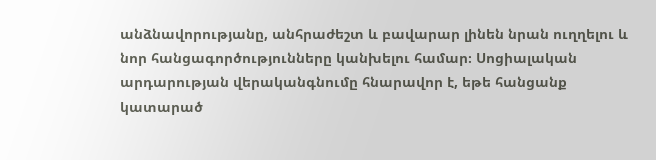անձնավորությանը, անհրաժեշտ և բավարար լինեն նրան ուղղելու և նոր հանցագործությունները կանխելու համար։ Սոցիալական արդարության վերականգնումը հնարավոր է, եթե հանցանք կատարած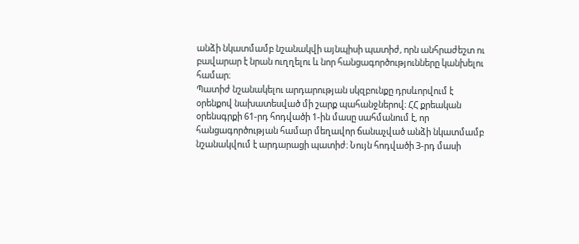անձի նկատմամբ նշանակվի այնպիսի պատիժ, որն անհրաժեշտ ու բավարար է նրան ուղղելու և նոր հանցագործությունները կանխելու համար։
Պատիժ նշանակելու արդարության սկզբունքը դրսևորվում է օրենքով նախատեսված մի շարք պահանջներով։ ՀՀ քրեական օրենսգրքի 61-րդ հոդվածի 1-ին մասը սահմանում է, որ հանցագործության համար մեղավոր ճանաչված անձի նկատմամբ նշանակվում է արդարացի պատիժ։ Նույն հոդվածի 3-րդ մասի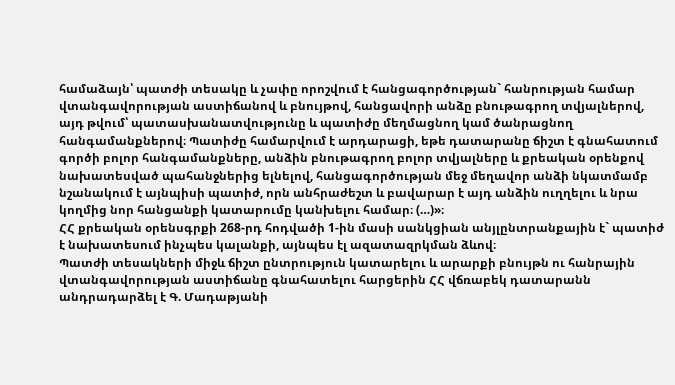համաձայն՝ պատժի տեսակը և չափը որոշվում է հանցագործության` հանրության համար վտանգավորության աստիճանով և բնույթով, հանցավորի անձը բնութագրող տվյալներով, այդ թվում՝ պատասխանատվությունը և պատիժը մեղմացնող կամ ծանրացնող հանգամանքներով։ Պատիժը համարվում է արդարացի, եթե դատարանը ճիշտ է գնահատում գործի բոլոր հանգամանքները, անձին բնութագրող բոլոր տվյալները և քրեական օրենքով նախատեսված պահանջներից ելնելով, հանցագործության մեջ մեղավոր անձի նկատմամբ նշանակում է այնպիսի պատիժ, որն անհրաժեշտ և բավարար է այդ անձին ուղղելու և նրա կողմից նոր հանցանքի կատարումը կանխելու համար։ (…)»։
ՀՀ քրեական օրենսգրքի 268-րդ հոդվածի 1-ին մասի սանկցիան անյլընտրանքային է` պատիժ է նախատեսում ինչպես կալանքի, այնպես էլ ազատազրկման ձևով։
Պատժի տեսակների միջև ճիշտ ընտրություն կատարելու և արարքի բնույթն ու հանրային վտանգավորության աստիճանը գնահատելու հարցերին ՀՀ վճռաբեկ դատարանն անդրադարձել է Գ. Մադաթյանի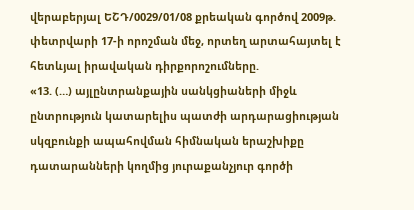վերաբերյալ ԵՇԴ/0029/01/08 քրեական գործով 2009թ. փետրվարի 17-ի որոշման մեջ, որտեղ արտահայտել է հետևյալ իրավական դիրքորոշումները.
«13. (…) այլընտրանքային սանկցիաների միջև ընտրություն կատարելիս պատժի արդարացիության սկզբունքի ապահովման հիմնական երաշխիքը դատարանների կողմից յուրաքանչյուր գործի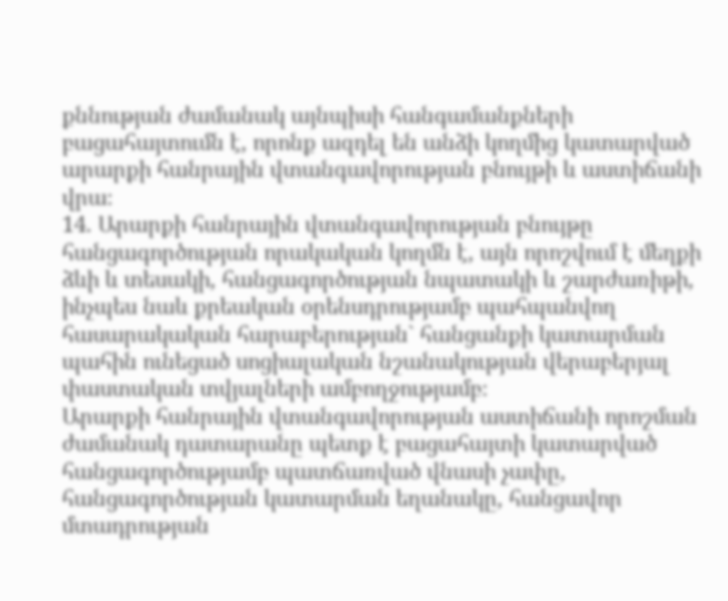քննության ժամանակ այնպիսի հանգամանքների բացահայտումն է, որոնք ազդել են անձի կողմից կատարված արարքի հանրային վտանգավորության բնույթի և աստիճանի վրա։
14. Արարքի հանրային վտանգավորության բնույթը հանցագործության որակական կողմն է, այն որոշվում է մեղքի ձևի և տեսակի, հանցագործության նպատակի և շարժառիթի, ինչպես նաև քրեական օրենսդրությամբ պահպանվող հասարակական հարաբերության` հանցանքի կատարման պահին ունեցած սոցիալական նշանակության վերաբերյալ փաստական տվյալների ամբողջությամբ։
Արարքի հանրային վտանգավորության աստիճանի որոշման ժամանակ դատարանը պետք է բացահայտի կատարված հանցագործությամբ պատճառված վնասի չափը, հանցագործության կատարման եղանակը, հանցավոր մտադրության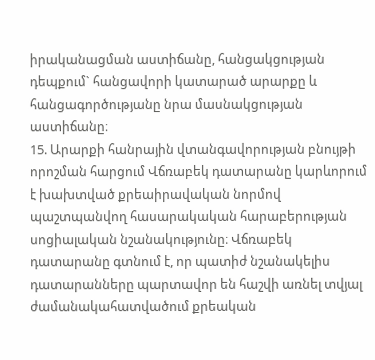իրականացման աստիճանը, հանցակցության դեպքում` հանցավորի կատարած արարքը և հանցագործությանը նրա մասնակցության աստիճանը։
15. Արարքի հանրային վտանգավորության բնույթի որոշման հարցում Վճռաբեկ դատարանը կարևորում է խախտված քրեաիրավական նորմով պաշտպանվող հասարակական հարաբերության սոցիալական նշանակությունը։ Վճռաբեկ դատարանը գտնում է, որ պատիժ նշանակելիս դատարանները պարտավոր են հաշվի առնել տվյալ ժամանակահատվածում քրեական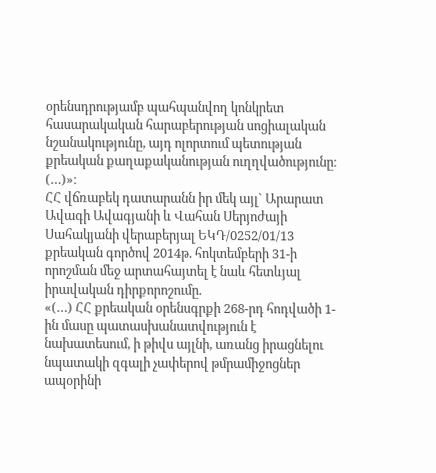օրենսդրությամբ պահպանվող կոնկրետ հասարակական հարաբերության սոցիալական նշանակությունը, այդ ոլորտում պետության քրեական քաղաքականության ուղղվածությունը։ (…)»։
ՀՀ վճռաբեկ դատարանն իր մեկ այլ` Արարատ Ավագի Ավագյանի և Վահան Սերյոժայի Սահակյանի վերաբերյալ ԵԿԴ/0252/01/13 քրեական գործով 2014թ. հոկտեմբերի 31-ի որոշման մեջ արտահայտել է նաև հետևյալ իրավական դիրքորոշումը.
«(…) ՀՀ քրեական օրենսգրքի 268-րդ հոդվածի 1-ին մասը պատասխանատվություն է նախատեսում, ի թիվս այլնի, առանց իրացնելու նպատակի զգալի չափերով թմրամիջոցներ ապօրինի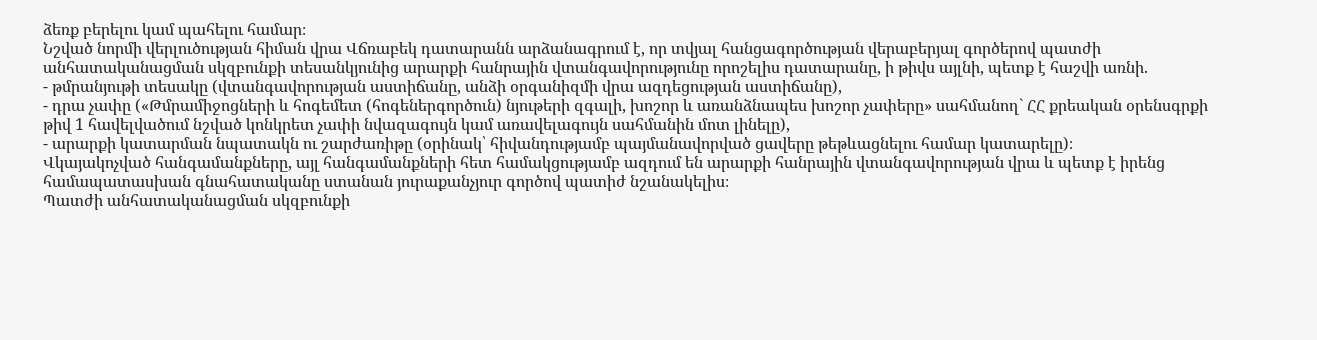ձեռք բերելու կամ պահելու համար։
Նշված նորմի վերլուծության հիման վրա Վճռաբեկ դատարանն արձանագրում է, որ տվյալ հանցագործության վերաբերյալ գործերով պատժի անհատականացման սկզբունքի տեսանկյունից արարքի հանրային վտանգավորությունը որոշելիս դատարանը, ի թիվս այլնի, պետք է հաշվի առնի.
- թմրանյութի տեսակը (վտանգավորության աստիճանը, անձի օրգանիզմի վրա ազդեցության աստիճանը),
- դրա չափը («Թմրամիջոցների և հոգեմետ (հոգեներգործուն) նյութերի զգալի, խոշոր և առանձնապես խոշոր չափերը» սահմանող` ՀՀ քրեական օրենսգրքի թիվ 1 հավելվածում նշված կոնկրետ չափի նվազագույն կամ առավելագույն սահմանին մոտ լինելը),
- արարքի կատարման նպատակն ու շարժառիթը (օրինակ՝ հիվանդությամբ պայմանավորված ցավերը թեթևացնելու համար կատարելը)։
Վկայակոչված հանգամանքները, այլ հանգամանքների հետ համակցությամբ ազդում են արարքի հանրային վտանգավորության վրա և պետք է իրենց համապատասխան գնահատականը ստանան յուրաքանչյուր գործով պատիժ նշանակելիս։
Պատժի անհատականացման սկզբունքի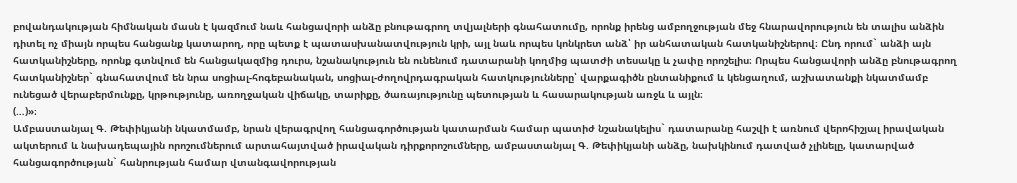բովանդակության հիմնական մասն է կազմում նաև հանցավորի անձը բնութագրող տվյալների գնահատումը, որոնք իրենց ամբողջության մեջ հնարավորություն են տալիս անձին դիտել ոչ միայն որպես հանցանք կատարող, որը պետք է պատասխանատվություն կրի, այլ նաև որպես կոնկրետ անձ՝ իր անհատական հատկանիշներով։ Ընդ որում` անձի այն հատկանիշները, որոնք գտնվում են հանցակազմից դուրս, նշանակություն են ունենում դատարանի կողմից պատժի տեսակը և չափը որոշելիս։ Որպես հանցավորի անձը բնութագրող հատկանիշներ` գնահատվում են նրա սոցիալ-հոգեբանական, սոցիալ-ժողովրդագրական հատկությունները՝ վարքագիծն ընտանիքում և կենցաղում, աշխատանքի նկատմամբ ունեցած վերաբերմունքը, կրթությունը, առողջական վիճակը, տարիքը, ծառայությունը պետության և հասարակության առջև և այլն։
(…)»։
Ամբաստանյալ Գ. Թեփիկյանի նկատմամբ, նրան վերագրվող հանցագործության կատարման համար պատիժ նշանակելիս` դատարանը հաշվի է առնում վերոհիշյալ իրավական ակտերում և նախադեպային որոշումներում արտահայտված իրավական դիրքորոշումները, ամբաստանյալ Գ. Թեփիկյանի անձը, նախկինում դատված չլինելը, կատարված հանցագործության` հանրության համար վտանգավորության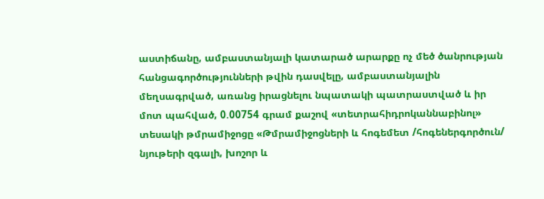աստիճանը, ամբաստանյալի կատարած արարքը ոչ մեծ ծանրության հանցագործությունների թվին դասվելը, ամբաստանյալին մեղսագրված, առանց իրացնելու նպատակի պատրաստված և իր մոտ պահված, 0.00754 գրամ քաշով «տետրահիդրոկաննաբինոլ» տեսակի թմրամիջոցը «Թմրամիջոցների և հոգեմետ /հոգեներգործուն/ նյութերի զգալի, խոշոր և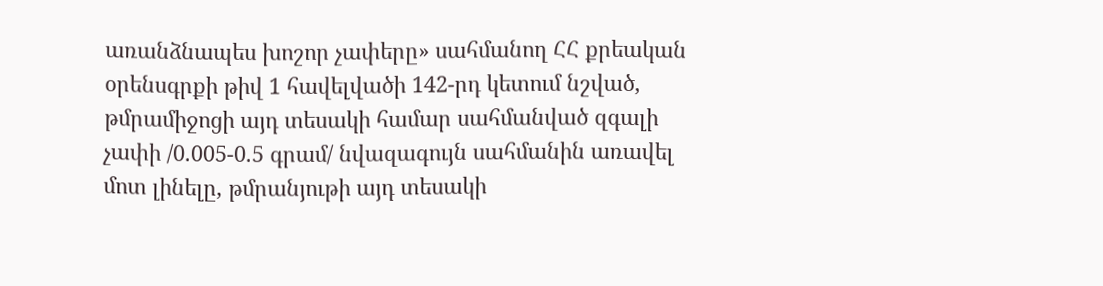առանձնապես խոշոր չափերը» սահմանող ՀՀ քրեական օրենսգրքի թիվ 1 հավելվածի 142-րդ կետում նշված, թմրամիջոցի այդ տեսակի համար սահմանված զգալի չափի /0.005-0.5 գրամ/ նվազագույն սահմանին առավել մոտ լինելը, թմրանյութի այդ տեսակի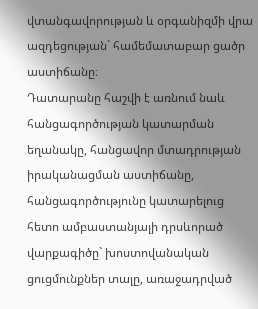վտանգավորության և օրգանիզմի վրա ազդեցության` համեմատաբար ցածր աստիճանը։
Դատարանը հաշվի է առնում նաև հանցագործության կատարման եղանակը, հանցավոր մտադրության իրականացման աստիճանը, հանցագործությունը կատարելուց հետո ամբաստանյալի դրսևորած վարքագիծը` խոստովանական ցուցմունքներ տալը, առաջադրված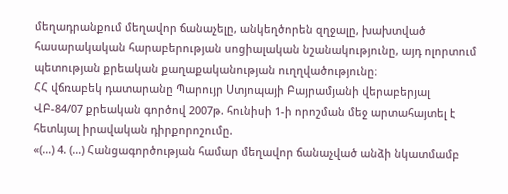մեղադրանքում մեղավոր ճանաչելը, անկեղծորեն զղջալը, խախտված հասարակական հարաբերության սոցիալական նշանակությունը, այդ ոլորտում պետության քրեական քաղաքականության ուղղվածությունը։
ՀՀ վճռաբեկ դատարանը Պարույր Ստյոպայի Բայրամյանի վերաբերյալ ՎԲ-84/07 քրեական գործով 2007թ. հունիսի 1-ի որոշման մեջ արտահայտել է հետևյալ իրավական դիրքորոշումը.
«(…) 4. (…) Հանցագործության համար մեղավոր ճանաչված անձի նկատմամբ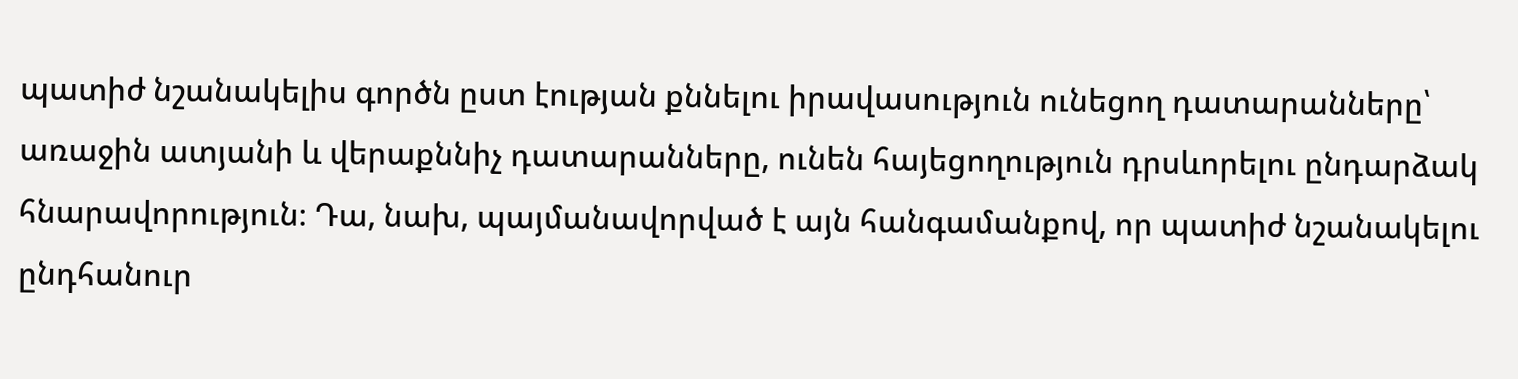պատիժ նշանակելիս գործն ըստ էության քննելու իրավասություն ունեցող դատարանները՝ առաջին ատյանի և վերաքննիչ դատարանները, ունեն հայեցողություն դրսևորելու ընդարձակ հնարավորություն։ Դա, նախ, պայմանավորված է այն հանգամանքով, որ պատիժ նշանակելու ընդհանուր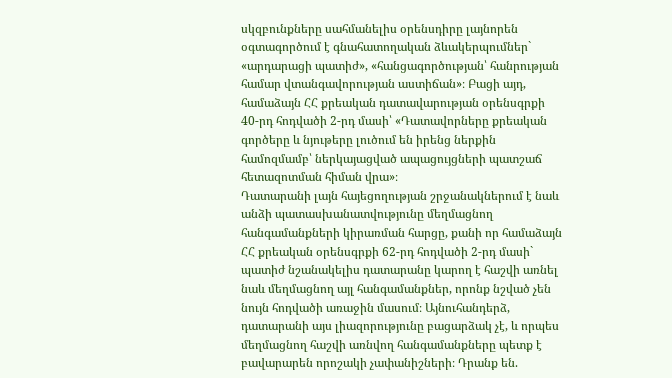սկզբունքները սահմանելիս օրենսդիրը լայնորեն օգտագործում է գնահատողական ձևակերպումներ` «արդարացի պատիժ», «հանցագործության՝ հանրության համար վտանգավորության աստիճան»։ Բացի այդ, համաձայն ՀՀ քրեական դատավարության օրենսգրքի 40-րդ հոդվածի 2-րդ մասի՝ «Դատավորները քրեական գործերը և նյութերը լուծում են իրենց ներքին համոզմամբ՝ ներկայացված ապացույցների պատշաճ հետազոտման հիման վրա»։
Դատարանի լայն հայեցողության շրջանակներում է նաև անձի պատասխանատվությունը մեղմացնող հանգամանքների կիրառման հարցը, քանի որ համաձայն ՀՀ քրեական օրենսգրքի 62-րդ հոդվածի 2-րդ մասի` պատիժ նշանակելիս դատարանը կարող է հաշվի առնել նաև մեղմացնող այլ հանգամանքներ, որոնք նշված չեն նույն հոդվածի առաջին մասում։ Այնուհանդերձ, դատարանի այս լիազորությունը բացարձակ չէ, և որպես մեղմացնող հաշվի առնվող հանգամանքները պետք է բավարարեն որոշակի չափանիշների։ Դրանք են.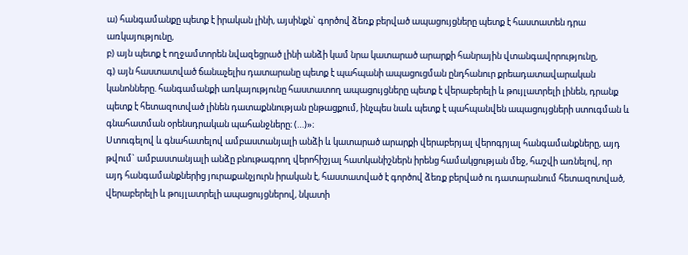ա) հանգամանքը պետք է իրական լինի, այսինքն` գործով ձեռք բերված ապացույցները պետք է հաստատեն դրա առկայությունը,
բ) այն պետք է ողջամտորեն նվազեցրած լինի անձի կամ նրա կատարած արարքի հանրային վտանգավորությունը,
գ) այն հաստատված ճանաչելիս դատարանը պետք է պահպանի ապացուցման ընդհանուր քրեադատավարական կանոնները. հանգամանքի առկայությունը հաստատող ապացույցները պետք է վերաբերելի և թույլատրելի լինեն, դրանք պետք է հետազոտված լինեն դատաքննության ընթացքում, ինչպես նաև պետք է պահպանվեն ապացույցների ստուգման և գնահատման օրենսդրական պահանջները։ (…)»։
Ստուգելով և գնահատելով ամբաստանյալի անձի և կատարած արարքի վերաբերյալ վերոգրյալ հանգամանքները, այդ թվում` ամբաստանյալի անձը բնութագրող վերոհիշյալ հատկանիշներն իրենց համակցության մեջ, հաշվի առնելով, որ այդ հանգամանքներից յուրաքանչյուրն իրական է, հաստատված է գործով ձեռք բերված ու դատարանում հետազոտված, վերաբերելի և թույլատրելի ապացույցներով, նկատի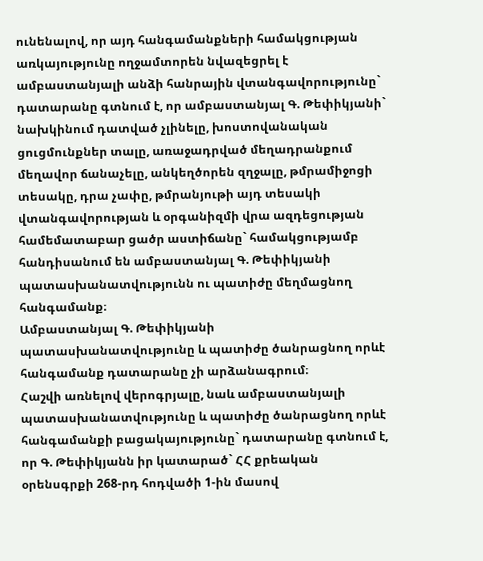ունենալով, որ այդ հանգամանքների համակցության առկայությունը ողջամտորեն նվազեցրել է ամբաստանյալի անձի հանրային վտանգավորությունը` դատարանը գտնում է, որ ամբաստանյալ Գ. Թեփիկյանի` նախկինում դատված չլինելը, խոստովանական ցուցմունքներ տալը, առաջադրված մեղադրանքում մեղավոր ճանաչելը, անկեղծորեն զղջալը, թմրամիջոցի տեսակը, դրա չափը, թմրանյութի այդ տեսակի վտանգավորության և օրգանիզմի վրա ազդեցության համեմատաբար ցածր աստիճանը` համակցությամբ հանդիսանում են ամբաստանյալ Գ. Թեփիկյանի պատասխանատվությունն ու պատիժը մեղմացնող հանգամանք։
Ամբաստանյալ Գ. Թեփիկյանի պատասխանատվությունը և պատիժը ծանրացնող որևէ հանգամանք դատարանը չի արձանագրում։
Հաշվի առնելով վերոգրյալը, նաև ամբաստանյալի պատասխանատվությունը և պատիժը ծանրացնող որևէ հանգամանքի բացակայությունը` դատարանը գտնում է, որ Գ. Թեփիկյանն իր կատարած` ՀՀ քրեական օրենսգրքի 268-րդ հոդվածի 1-ին մասով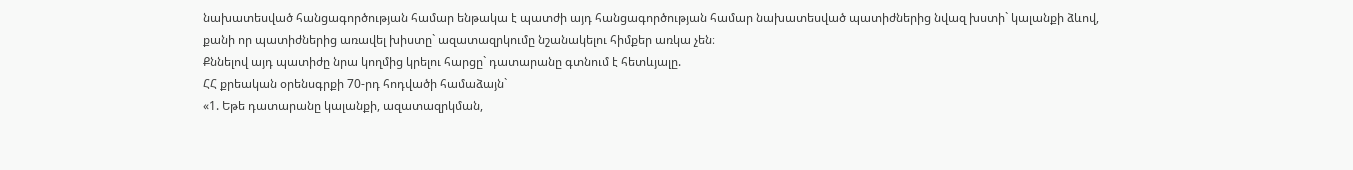նախատեսված հանցագործության համար ենթակա է պատժի այդ հանցագործության համար նախատեսված պատիժներից նվազ խստի` կալանքի ձևով, քանի որ պատիժներից առավել խիստը` ազատազրկումը նշանակելու հիմքեր առկա չեն։
Քննելով այդ պատիժը նրա կողմից կրելու հարցը` դատարանը գտնում է հետևյալը.
ՀՀ քրեական օրենսգրքի 70-րդ հոդվածի համաձայն`
«1. Եթե դատարանը կալանքի, ազատազրկման,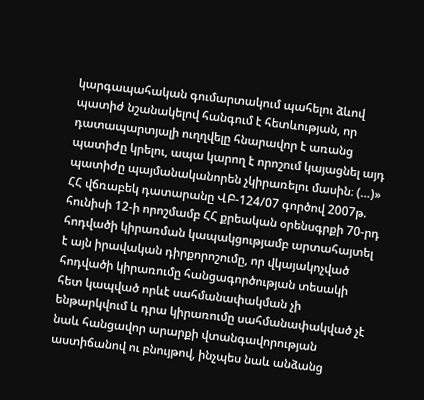կարգապահական գումարտակում պահելու ձևով պատիժ նշանակելով հանգում է հետևության, որ դատապարտյալի ուղղվելը հնարավոր է առանց պատիժը կրելու, ապա կարող է որոշում կայացնել այդ պատիժը պայմանականորեն չկիրառելու մասին։ (…)»
ՀՀ վճռաբեկ դատարանը ՎԲ-124/07 գործով 2007թ. հունիսի 12-ի որոշմամբ ՀՀ քրեական օրենսգրքի 70-րդ հոդվածի կիրառման կապակցությամբ արտահայտել է այն իրավական դիրքորոշումը, որ վկայակոչված հոդվածի կիրառումը հանցագործության տեսակի հետ կապված որևէ սահմանափակման չի ենթարկվում և դրա կիրառումը սահմանափակված չէ նաև հանցավոր արարքի վտանգավորության աստիճանով ու բնույթով, ինչպես նաև անձանց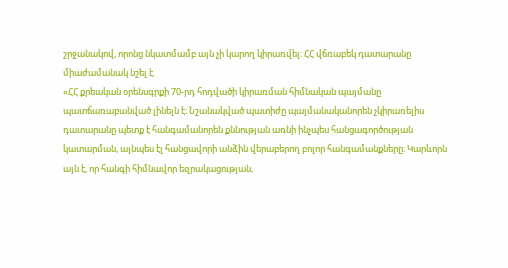շրջանակով, որոնց նկատմամբ այն չի կարող կիրառվել։ ՀՀ վճռաբեկ դատարանը միաժամանակ նշել է.
«ՀՀ քրեական օրենսգրքի 70-րդ հոդվածի կիրառման հիմնական պայմանը պատճառաբանված լինելն է։ Նշանակված պատիժը պայմանականորեն չկիրառելիս դատարանը պետք է հանգամանորեն քննության առնի ինչպես հանցագործության կատարման, այնպես էլ հանցավորի անձին վերաբերող բոլոր հանգամանքները։ Կարևորն այն է, որ հանգի հիմնավոր եզրակացության,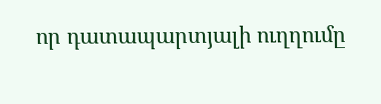որ դատապարտյալի ուղղումը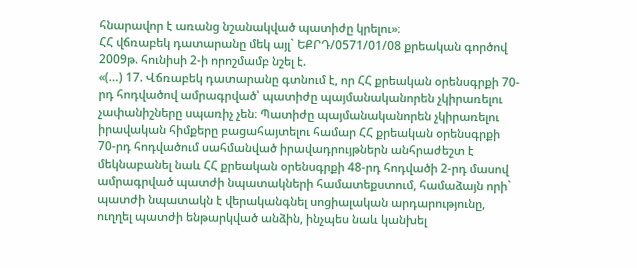հնարավոր է առանց նշանակված պատիժը կրելու»։
ՀՀ վճռաբեկ դատարանը մեկ այլ` ԵՔՐԴ/0571/01/08 քրեական գործով 2009թ. հունիսի 2-ի որոշմամբ նշել է.
«(…) 17. Վճռաբեկ դատարանը գտնում է, որ ՀՀ քրեական օրենսգրքի 70-րդ հոդվածով ամրագրված՝ պատիժը պայմանականորեն չկիրառելու չափանիշները սպառիչ չեն։ Պատիժը պայմանականորեն չկիրառելու իրավական հիմքերը բացահայտելու համար ՀՀ քրեական օրենսգրքի 70-րդ հոդվածում սահմանված իրավադրույթներն անհրաժեշտ է մեկնաբանել նաև ՀՀ քրեական օրենսգրքի 48-րդ հոդվածի 2-րդ մասով ամրագրված պատժի նպատակների համատեքստում, համաձայն որի` պատժի նպատակն է վերականգնել սոցիալական արդարությունը, ուղղել պատժի ենթարկված անձին, ինչպես նաև կանխել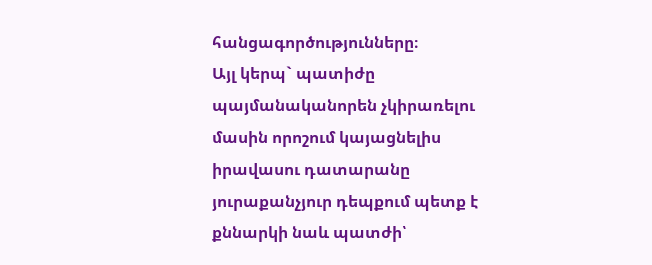հանցագործությունները։
Այլ կերպ` պատիժը պայմանականորեն չկիրառելու մասին որոշում կայացնելիս իրավասու դատարանը յուրաքանչյուր դեպքում պետք է քննարկի նաև պատժի՝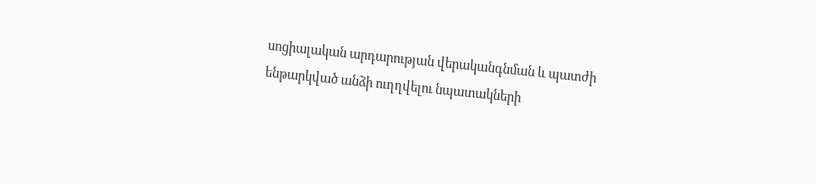սոցիալական արդարության վերականգնման և պատժի ենթարկված անձի ուղղվելու նպատակների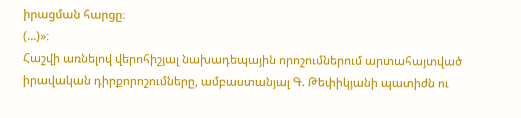իրացման հարցը։
(…)»։
Հաշվի առնելով վերոհիշյալ նախադեպային որոշումներում արտահայտված իրավական դիրքորոշումները, ամբաստանյալ Գ. Թեփիկյանի պատիժն ու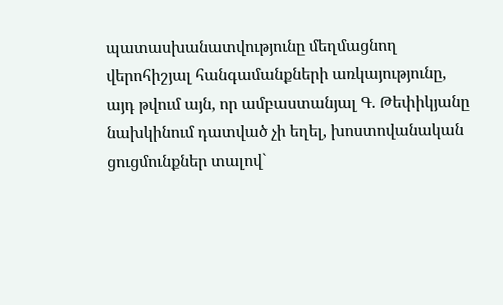պատասխանատվությունը մեղմացնող վերոհիշյալ հանգամանքների առկայությունը, այդ թվում այն, որ ամբաստանյալ Գ. Թեփիկյանը նախկինում դատված չի եղել, խոստովանական ցուցմունքներ տալով`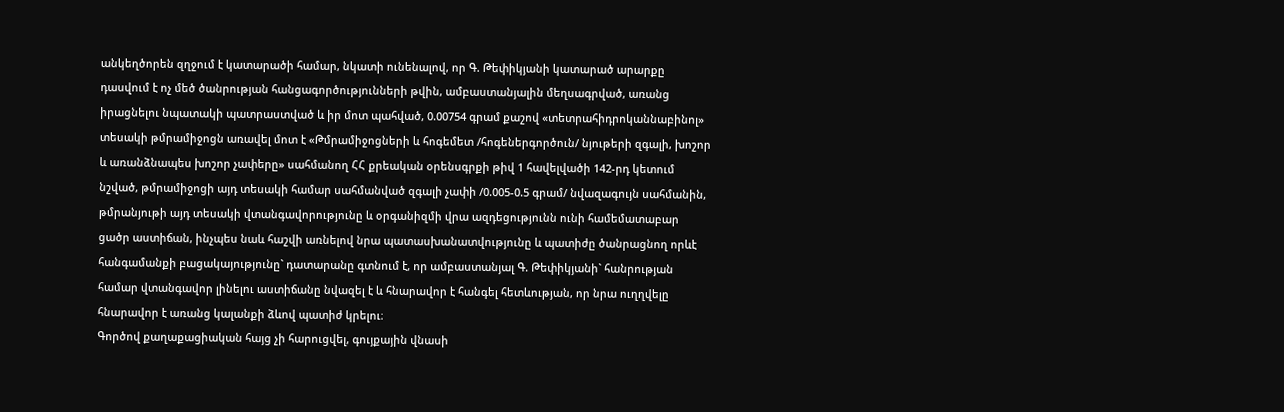անկեղծորեն զղջում է կատարածի համար, նկատի ունենալով, որ Գ. Թեփիկյանի կատարած արարքը դասվում է ոչ մեծ ծանրության հանցագործությունների թվին, ամբաստանյալին մեղսագրված, առանց իրացնելու նպատակի պատրաստված և իր մոտ պահված, 0.00754 գրամ քաշով «տետրահիդրոկաննաբինոլ» տեսակի թմրամիջոցն առավել մոտ է «Թմրամիջոցների և հոգեմետ /հոգեներգործուն/ նյութերի զգալի, խոշոր և առանձնապես խոշոր չափերը» սահմանող ՀՀ քրեական օրենսգրքի թիվ 1 հավելվածի 142-րդ կետում նշված, թմրամիջոցի այդ տեսակի համար սահմանված զգալի չափի /0.005-0.5 գրամ/ նվազագույն սահմանին, թմրանյութի այդ տեսակի վտանգավորությունը և օրգանիզմի վրա ազդեցությունն ունի համեմատաբար ցածր աստիճան, ինչպես նաև հաշվի առնելով նրա պատասխանատվությունը և պատիժը ծանրացնող որևէ հանգամանքի բացակայությունը` դատարանը գտնում է, որ ամբաստանյալ Գ. Թեփիկյանի` հանրության համար վտանգավոր լինելու աստիճանը նվազել է և հնարավոր է հանգել հետևության, որ նրա ուղղվելը հնարավոր է առանց կալանքի ձևով պատիժ կրելու։
Գործով քաղաքացիական հայց չի հարուցվել, գույքային վնասի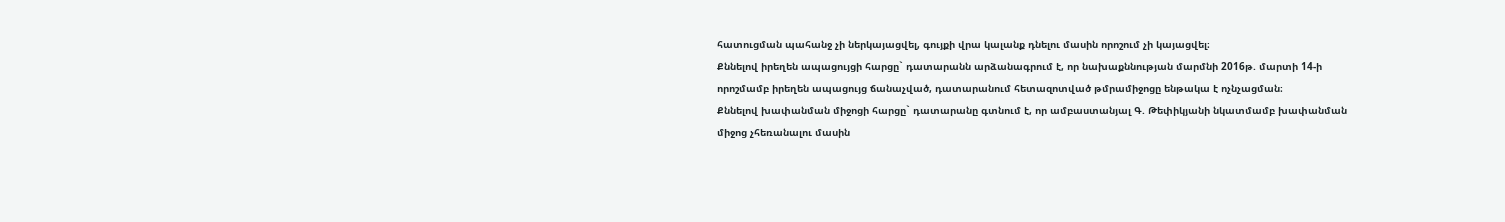հատուցման պահանջ չի ներկայացվել, գույքի վրա կալանք դնելու մասին որոշում չի կայացվել։
Քննելով իրեղեն ապացույցի հարցը` դատարանն արձանագրում է, որ նախաքննության մարմնի 2016թ. մարտի 14-ի որոշմամբ իրեղեն ապացույց ճանաչված, դատարանում հետազոտված թմրամիջոցը ենթակա է ոչնչացման։
Քննելով խափանման միջոցի հարցը` դատարանը գտնում է, որ ամբաստանյալ Գ. Թեփիկյանի նկատմամբ խափանման միջոց չհեռանալու մասին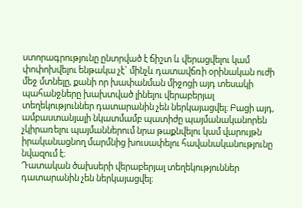ստորագրությունը ընտրված է ճիշտ և վերացվելու կամ փոփոխվելու ենթակա չէ` մինչև դատավճռի օրինական ուժի մեջ մտնելը, քանի որ խափանման միջոցի այդ տեսակի պահանջները խախտված լինելու վերաբերյալ տեղեկություններ դատարանին չեն ներկայացվել։ Բացի այդ, ամբաստանյալի նկատմամբ պատիժը պայմանականորեն չկիրառելու պայմաններում նրա թաքնվելու կամ վարույթն իրականացնող մարմնից խուսափելու հավանականությունը նվազում է։
Դատական ծախսերի վերաբերյալ տեղեկություններ դատարանին չեն ներկայացվել։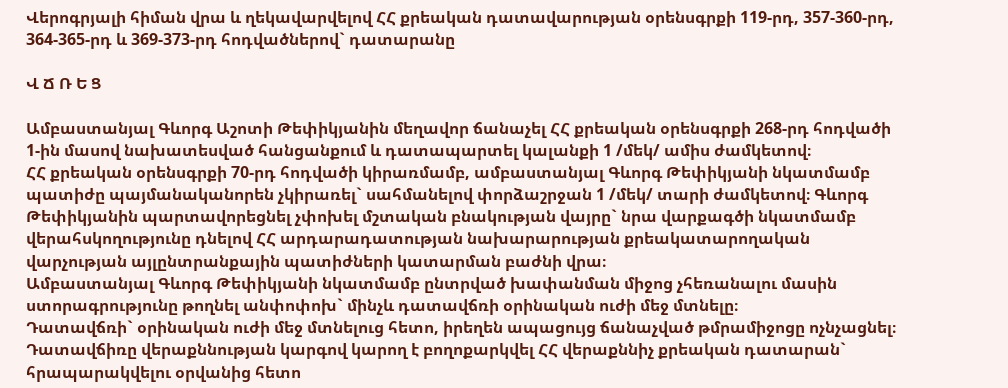Վերոգրյալի հիման վրա և ղեկավարվելով ՀՀ քրեական դատավարության օրենսգրքի 119-րդ, 357-360-րդ, 364-365-րդ և 369-373-րդ հոդվածներով` դատարանը

Վ Ճ Ռ Ե Ց

Ամբաստանյալ Գևորգ Աշոտի Թեփիկյանին մեղավոր ճանաչել ՀՀ քրեական օրենսգրքի 268-րդ հոդվածի 1-ին մասով նախատեսված հանցանքում և դատապարտել կալանքի 1 /մեկ/ ամիս ժամկետով։
ՀՀ քրեական օրենսգրքի 70-րդ հոդվածի կիրառմամբ, ամբաստանյալ Գևորգ Թեփիկյանի նկատմամբ պատիժը պայմանականորեն չկիրառել` սահմանելով փորձաշրջան 1 /մեկ/ տարի ժամկետով։ Գևորգ Թեփիկյանին պարտավորեցնել չփոխել մշտական բնակության վայրը` նրա վարքագծի նկատմամբ վերահսկողությունը դնելով ՀՀ արդարադատության նախարարության քրեակատարողական վարչության այլընտրանքային պատիժների կատարման բաժնի վրա։
Ամբաստանյալ Գևորգ Թեփիկյանի նկատմամբ ընտրված խափանման միջոց չհեռանալու մասին ստորագրությունը թողնել անփոփոխ` մինչև դատավճռի օրինական ուժի մեջ մտնելը։
Դատավճռի` օրինական ուժի մեջ մտնելուց հետո, իրեղեն ապացույց ճանաչված թմրամիջոցը ոչնչացնել։
Դատավճիռը վերաքննության կարգով կարող է բողոքարկվել ՀՀ վերաքննիչ քրեական դատարան` հրապարակվելու օրվանից հետո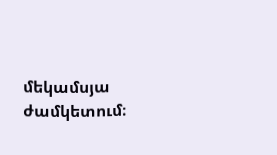մեկամսյա ժամկետում։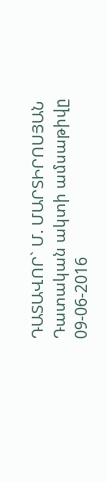ԴԱՏԱՎՈՐ` Մ. ՄԱՐՏԻՐՈՍՅԱՆ
Դատական ակտի ամսաթիվը 09-06-2016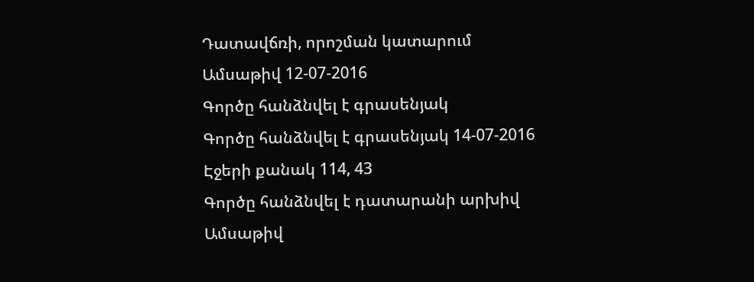Դատավճռի, որոշման կատարում
Ամսաթիվ 12-07-2016
Գործը հանձնվել է գրասենյակ
Գործը հանձնվել է գրասենյակ 14-07-2016
Էջերի քանակ 114, 43
Գործը հանձնվել է դատարանի արխիվ
Ամսաթիվ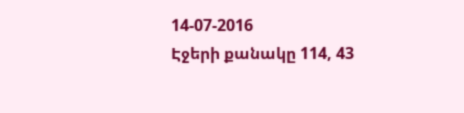14-07-2016
Էջերի քանակը 114, 43